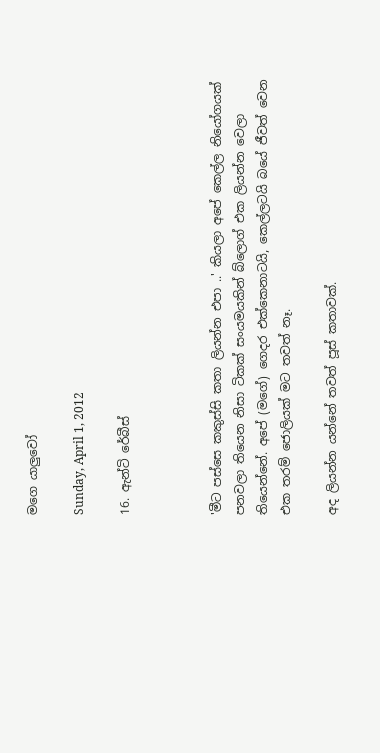මගෙ යාලුවෝ

Sunday, April 1, 2012

16. ඇන්ටි රේබීස්



'මීට පස්සෙ කකුස්සි කතා ලියන්න එපා ..' කියලා අපේ කෙල්ල නියෝගයක් පනවලා තියෙන නිසා ටිකක් සංයමයකින් බ්ලොග් එක ලියන්න වෙලා තියෙන්නේ. අපේ (මගේ) ගෙදර එක්කෙනාටයි, කෙල්ලටයි බයේ ජීවත් වෙන එක තරම් ජොලියක් මට තවත් නෑ.

අද ලියන්න යන්නේ තවත් පූස් කතාවක්.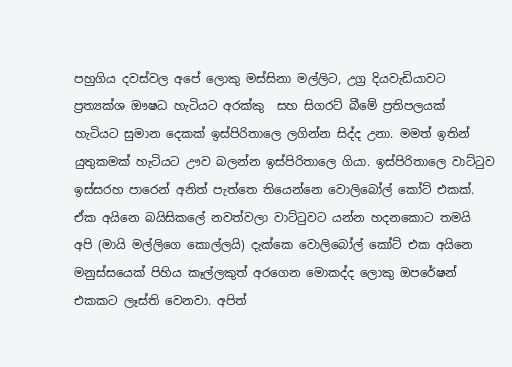පහුගිය දවස්වල අපේ ලොකු මස්සිනා මල්ලිට, උග්‍ර දියවැඩියාවට ප්‍රත්‍යක්ශ ඖෂධ හැටියට අරක්කු  සහ සිගරට් බීමේ ප්‍රතිපලයක් හැටියට සුමාන දෙකක් ඉස්පිරිතාලෙ ලගින්න සිද්ද උනා. මමත් ඉතින් යුතුකමක් හැටියට ඌව බලන්න ඉස්පිරිතාලෙ ගියා. ඉස්පිරිතාලෙ වාට්‍ටුව ඉස්සරහ පාරෙන් අනිත් පැත්තෙ තියෙන්නෙ වොලිබෝල් කෝට් එකක්. ඒක අයිනෙ බයිසිකලේ නවත්වලා වාට්‍ටුවට යන්න හදනකොට තමයි අපි (මායි මල්ලිගෙ කොල්ලයි) දැක්කෙ වොලිබෝල් කෝට් එක අයිනෙ මනුස්සයෙක් පිහිය කෑල්ලකුත් අරගෙන මොකද්ද ලොකු ඔපරේෂන් එකකට ලෑස්ති වෙනවා. අපිත්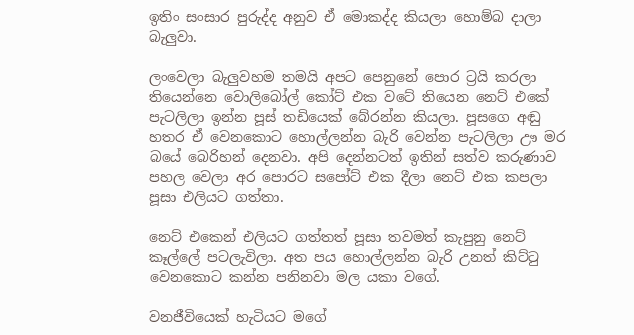ඉතිං සංසාර පුරුද්ද අනුව ඒ මොකද්ද කියලා හොම්බ දාලා බැලුවා.

ලංවෙලා බැලුවහම තමයි අපට පෙනුනේ පොර ට්‍රයි කරලා තියෙන්නෙ වොලිබෝල් කෝට් එක වටේ තියෙන නෙට් එකේ පැටලිලා ඉන්න පූස් තඩියෙක් බේරන්න කියලා. පූසගෙ අඬු හතර ඒ වෙනකොට හොල්ලන්න බැරි වෙන්න පැටලිලා ඌ මර බයේ බෙරිහන් දෙනවා. අපි දෙන්නටත් ඉතින් සත්ව කරුණාව පහල වෙලා අර පොරට සපෝට් එක දීලා නෙට් එක කපලා පූසා එලියට ගත්තා.

නෙට් එකෙන් එලියට ගත්තත් පූසා තවමත් කැපුනු නෙට් කෑල්ලේ පටලැවිලා. අත පය හොල්ලන්න බැරි උනත් කිට්‍ටු වෙනකොට කන්න පනිනවා මල යකා වගේ.

වනජීවියෙක් හැටියට මගේ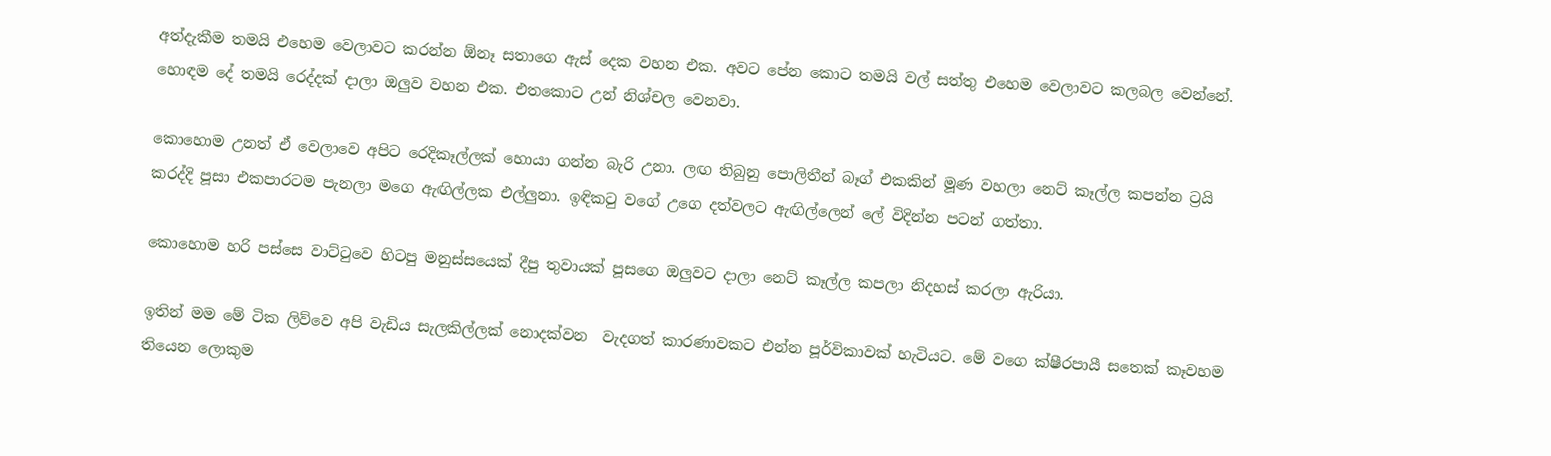අත්දැකීම තමයි එහෙම වෙලාවට කරන්න ඕනෑ සතාගෙ ඇස් දෙක වහන එක. අවට පේන කොට තමයි වල් සත්තු එහෙම වෙලාවට කලබල වෙන්නේ. හොඳම දේ තමයි රෙද්දක් දාලා ඔලුව වහන එක. එතකොට උන් නිශ්චල වෙනවා.

කොහොම උනත් ඒ වෙලාවෙ අපිට රෙදිකෑල්ලක් හොයා ගන්න බැරි උනා. ලඟ තිබුනු පොලිතීන් බෑග් එකකින් මූණ වහලා නෙට් කෑල්ල කපන්න ට්‍රයි කරද්දි පූසා එකපාරටම පැනලා මගෙ ඇඟිල්ලක එල්ලුනා. ඉඳික‍ටු වගේ උගෙ දත්වලට ඇඟිල්ලෙන් ලේ විදින්න පටන් ගත්තා.

කොහොම හරි පස්සෙ වාට්‍ටුවෙ හිටපු මනුස්සයෙක් දීපු තුවායක් පූසගෙ ඔලුවට දාලා නෙට් කෑල්ල කපලා නිදහස් කරලා ඇරියා.

ඉතින් මම මේ ටික ලිව්වෙ අපි වැඩිය සැලකිල්ලක් නොදක්වන  වැදගත් කාරණාවකට එන්න පූර්විකාවක් හැටියට. මේ වගෙ ක්ෂීරපායී සතෙක් කෑවහම තියෙන ලොකුම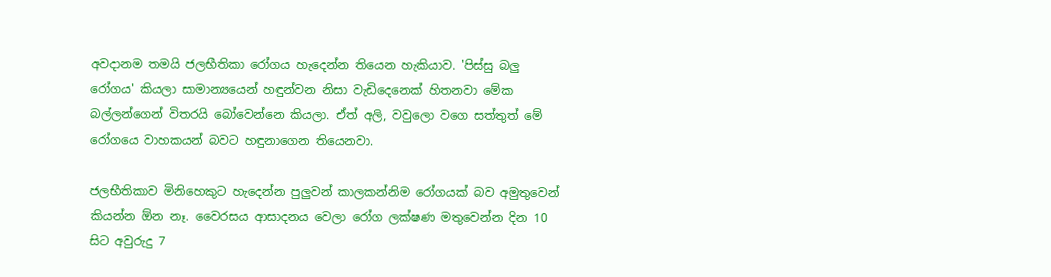අවදානම තමයි ජලභීතිකා රෝගය හැදෙන්න තියෙන හැකියාව. 'පිස්සු බලු රෝගය' කියලා සාමාන්‍යයෙන් හඳුන්වන නිසා වැඩිදෙනෙක් හිතනවා මේක බල්ලන්ගෙන් විතරයි බෝවෙන්නෙ කියලා. ඒත් අලි, වවුලො වගෙ සත්තුත් මේ රෝගයෙ වාහකයන් බවට හඳුනාගෙන තියෙනවා.

ජලභීතිකාව මිනිහෙකුට හැදෙන්න පුලුවන් කාලකන්නිම රෝගයක් බව අමුතුවෙන් කියන්න ඕන නෑ. වෛරසය ආසාදනය වෙලා රෝග ලක්ෂණ මතුවෙන්න දින 10 සිට අවුරුදු 7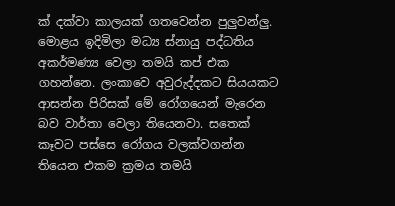ක් දක්වා කාලයක් ගතවෙන්න පුලුවන්ලු. මොළය ඉදිමිලා මධ්‍ය ස්නායු පද්ධතිය අකර්මණ්‍ය වෙලා තමයි කප් එක ගහන්නෙ. ලංකාවෙ අවුරුද්දකට සියයකට ආසන්න පිරිසක් මේ රෝගයෙන් මැරෙන බව වාර්තා වෙලා තියෙනවා. සතෙක් කෑවට පස්සෙ රෝගය වලක්වගන්න තියෙන එකම ක්‍රමය තමයි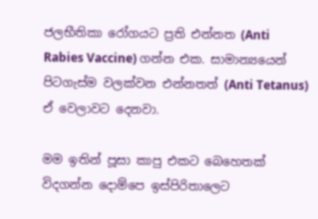ජලභීතිකා රෝගයට ප්‍රති එන්නත (Anti Rabies Vaccine) ගන්න එක. සාමාන්‍යයෙන් පිටගැස්ම වලක්වන එන්නතත් (Anti Tetanus) ඒ වෙලාවට දෙනවා.

මම ඉතින් පූසා කාපු එකට බෙහෙතක් විදගන්න දොම්පෙ ඉස්පිරිතාලෙට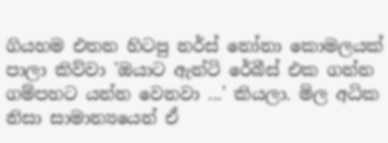ගියහම එතන හිටපු නර්ස් නෝනා කොමලයක් පාලා කිව්වා 'ඔයාට ඇන්ටි රේබීස් එක ගන්න ගම්පහට යන්න වෙනවා ...' කියලා. මිල අධික නිසා සාමාන්‍යයෙන් ඒ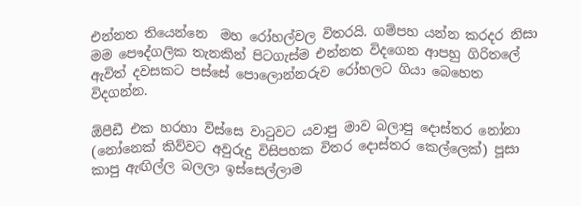එන්නත තියෙන්නෙ  මහ රෝහල්වල විතරයි. ගම්පහ යන්න කරදර නිසා මම පෞද්ගලික තැනකින් පිටගැස්ම එන්නත විදගෙන ආපහු ගිරිතලේ ඇවිත් දවසකට පස්සේ පොලොන්නරුව රෝහලට ගියා බෙහෙත විදගන්න.

ඕපීඩී එක හරහා විස්සෙ වා‍ටුවට යවාපු මාව බලාපු දොස්තර නෝනා (නෝනෙක් කිව්වට අවුරුදු විසිපහක විතර දොස්තර කෙල්ලෙක්) පූසා කාපු ඇඟිල්ල බලලා ඉස්සෙල්ලාම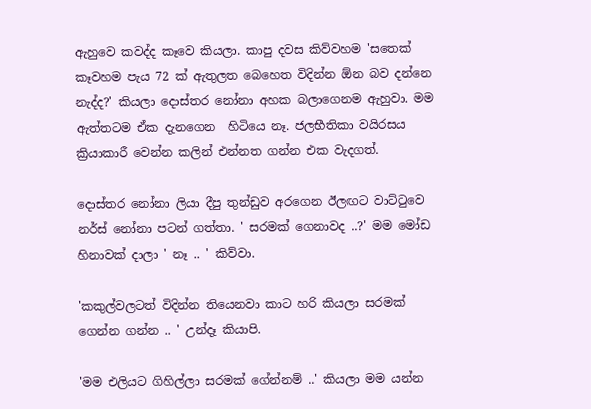ඇහුවෙ කවද්ද කෑවෙ කියලා. කාපු දවස කිව්වහම 'සතෙක් කෑවහම පැය 72 ක් ඇතුලත බෙහෙත විදින්න ඕන බව දන්නෙ නැද්ද?' කියලා දොස්තර නෝනා අහක බලාගෙනම ඇහුවා. මම ඇත්තටම ඒක දැනගෙන  හිටියෙ නෑ. ජලභීතිකා වයිරසය ක්‍රියාකාරී වෙන්න කලින් එන්නත ගන්න එක වැදගත්.

දොස්තර නෝනා ලියා දීපු තුන්ඩුව අරගෙන ඊලඟට වාට්‍ටුවෙ නර්ස් නෝනා පටන් ගත්තා. ' සරමක් ගෙනාවද ..?' මම මෝඩ හිනාවක් දාලා ' නෑ .. ' කිව්වා.

'කකුල්වලටත් විදින්න තියෙනවා කාට හරි කියලා සරමක් ගෙන්න ගන්න .. ' උන්දෑ කියාපි.

'මම එලියට ගිහිල්ලා සරමක් ගේන්නම් ..' කියලා මම යන්න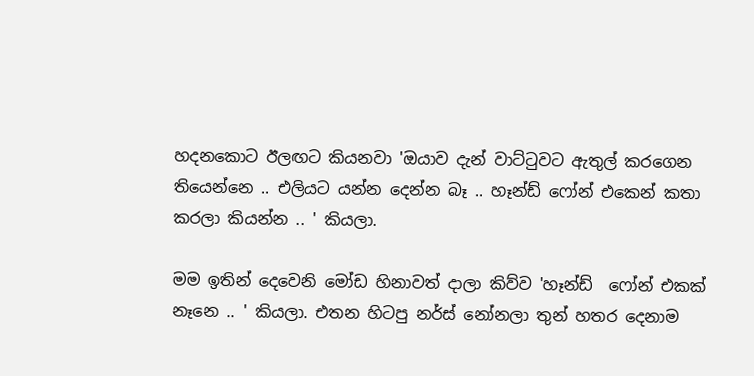හදනකොට ඊලඟට කියනවා 'ඔයාව දැන් වාට්‍ටුවට ඇතුල් කරගෙන තියෙන්නෙ .. එලියට යන්න දෙන්න බෑ .. හෑන්ඩ් ෆෝන් එකෙන් කතා කරලා කියන්න .. ' කියලා.

මම ඉතින් දෙවෙනි මෝඩ හිනාවත් දාලා කිව්ව 'හෑන්ඩ්  ෆෝන් එකක් නෑනෙ .. ' කියලා. එතන හිටපු නර්ස් නෝනලා තුන් හතර දෙනාම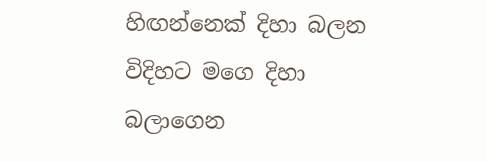හිඟන්නෙක් දිහා බලන විදිහට මගෙ දිහා බලාගෙන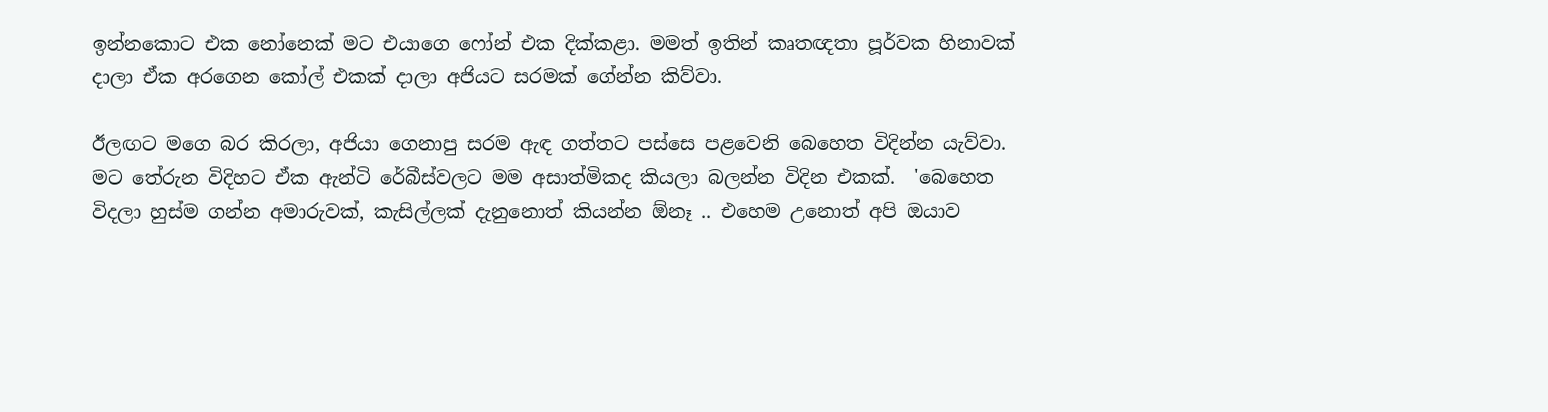ඉන්නකොට එක නෝනෙක් මට එයාගෙ ෆෝන් එක දික්කළා. මමත් ඉතින් කෘතඥතා පූර්වක හිනාවක් දාලා ඒක අරගෙන කෝල් එකක් දාලා අජියට සරමක් ගේන්න කිව්වා.

ඊලඟට මගෙ බර කිරලා, අජියා ගෙනාපු සරම ඇඳ ගත්තට පස්සෙ පළවෙනි බෙහෙත විදින්න යැව්වා. මට තේරුන විදිහට ඒක ඇන්ටි රේබීස්වලට මම අසාත්මිකද කියලා බලන්න විදින එකක්.  'බෙහෙත විදලා හුස්ම ගන්න අමාරුවක්, කැසිල්ලක් දැනුනොත් කියන්න ඕනෑ .. එහෙම උනොත් අපි ඔයාව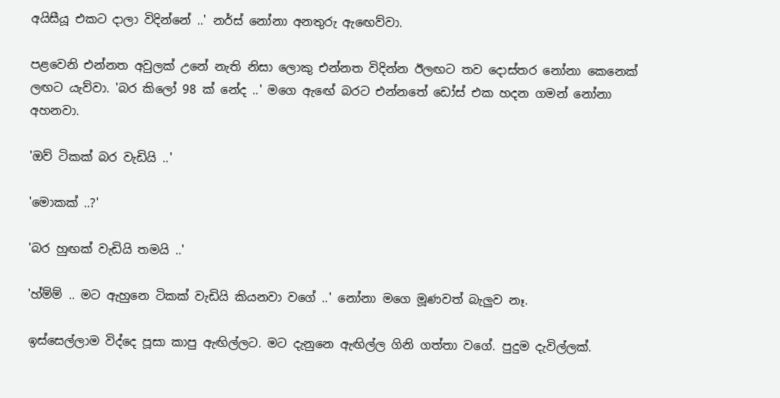අයිසීයූ එකට දාලා විදින්නේ ..' නර්ස් නෝනා අනතුරු ඇ‍ඟෙව්වා.

පළවෙනි එන්නත අවුලක් උනේ නැති නිසා ලොකු එන්නත විදින්න ඊලඟට තව දොස්තර නෝනා කෙනෙක් ලඟට යැව්වා. 'බර කිලෝ 98 ක් නේද ..' මගෙ ඇඟේ බරට එන්නතේ ඩෝස් එක හදන ගමන් නෝනා අහනවා.

'ඔව් ටිකක් බර වැඩියි ..'

'මොකක් ..?'

'බර හුඟක් වැඩියි තමයි ..'

'හ්ම්ම් .. මට ඇහුනෙ ටිකක් වැඩියි කියනවා වගේ ..' නෝනා මගෙ මූණවත් බැලුව නෑ.

ඉස්සෙල්ලාම විද්දෙ පූසා කාපු ඇඟිල්ලට. මට දැනුනෙ ඇඟිල්ල ගිනි ගත්තා වගේ. පුදුම දැවිල්ලක්.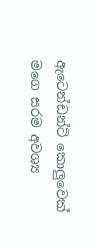ඇටෙන්ඩන්ට් කොලුවෙක් මගෙ සරම අවශ්‍ය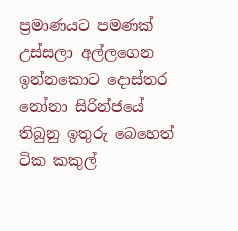ප්‍රමාණයට පමණක් උස්සලා අල්ලගෙන ඉන්නකොට දොස්තර නෝනා සිරින්ජයේ තිබුනු ඉතුරු බෙහෙත් ටික කකුල්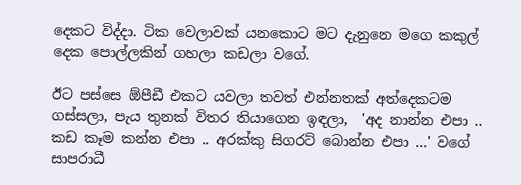දෙකට විද්දා. ටික වෙලාවක් යනකොට මට දැනුනෙ මගෙ කකුල් දෙක පොල්ලකින් ගහලා කඩලා වගේ.

ඊට පස්සෙ ඕපීඩී එකට යවලා තවත් එන්නතක් අත්දෙකටම ගස්සලා, පැය තුනක් විතර තියාගෙන ඉඳලා,  'අද නාන්න එපා .. කඩ කෑම කන්න එපා .. අරක්කු සිගරට් බොන්න එපා ...' වගේ සාපරාධී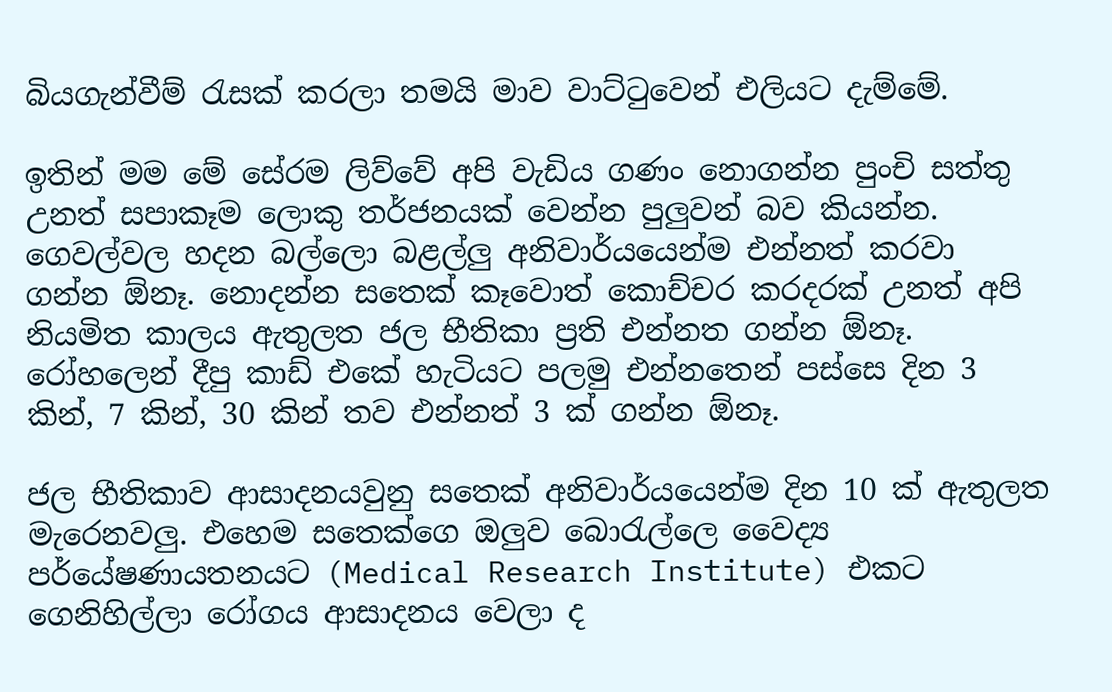බියගැන්වීම් ‍රැසක් කරලා තමයි මාව වාට්‍ටුවෙන් එලියට දැම්මේ.

ඉතින් මම මේ සේරම ලිව්වේ අපි වැඩිය ගණං නොගන්න පුංචි සත්තු  උනත් සපාකෑම ලොකු තර්ජනයක් වෙන්න පුලුවන් බව කියන්න. ගෙවල්වල හදන බල්ලො බළල්ලු අනිවාර්යයෙන්ම එන්නත් කරවා ගන්න ඕනෑ. නොදන්න සතෙක් කෑවොත් කොච්චර කරදරක් උනත් අපි නියමිත කාලය ඇතුලත ජල භීතිකා ප්‍රති එන්නත ගන්න ඕනෑ. රෝහලෙන් දීපු කාඩ් එකේ හැටියට පලමු එන්නතෙන් පස්සෙ දින 3 කින්, 7 කින්, 30 කින් තව එන්නත් 3 ක් ගන්න ඕනෑ.

ජල භීතිකාව ආසාදනයවුනු සතෙක් අනිවාර්යයෙන්ම දින 10 ක් ඇතුලත මැරෙනවලු. එහෙම සතෙක්ගෙ ඔලුව බො‍රැල්ලෙ වෛද්‍ය පර්යේෂණායතනයට (Medical Research Institute) එකට ගෙනිහිල්ලා රෝගය ආසාදනය වෙලා ද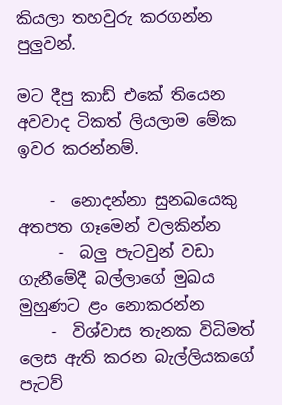කියලා තහවුරු කරගන්න පුලුවන්.

මට දීපු කාඩ් එකේ තියෙන අවවාද ටිකත් ලියලාම මේක ඉවර කරන්නම්.

    -  නොදන්නා සුනඛයෙකු අතපත ගෑමෙන් වලකින්න
     -  බලු පැටවුන් වඩා ගැනීමේදී බල්ලාගේ මුඛය මුහුණට ළං නොකරන්න
    -  විශ්වාස තැනක විධිමත් ලෙස ඇති කරන බැල්ලියකගේ පැටව්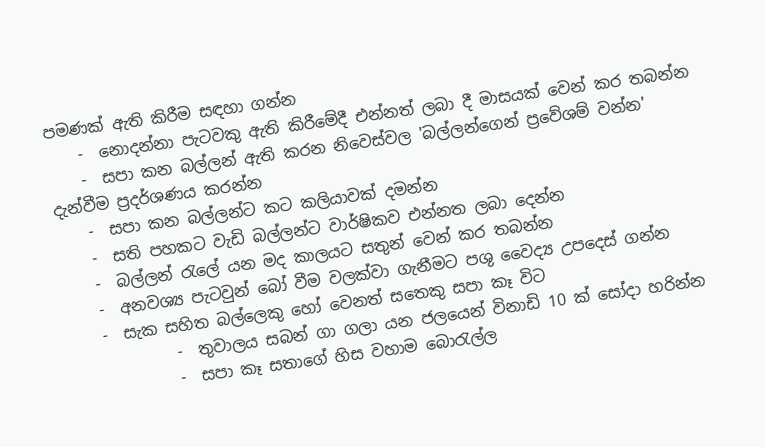පමණක් ඇති කිරීම සඳහා ගන්න
    -  නොදන්නා පැටවකු ඇති කිරීමේදී එන්නත් ලබා දී මාසයක් වෙන් කර තබන්න
    -  සපා කන බල්ලන් ඇති කරන නිවෙස්වල 'බල්ලන්ගෙන් ප්‍රවේශම් වන්න' දැන්වීම ප්‍රදර්ශණය කරන්න
    -  සපා කන බල්ලන්ට කට කලියාවක් දමන්න
    -  සති පහකට වැඩි බල්ලන්ට වාර්ෂිකව එන්නත ලබා දෙන්න
    -  බල්ලන් ‍රැලේ යන මද කාලයට සතුන් වෙන් කර තබන්න
    -  අනවශ්‍ය පැටවුන් බෝ වීම වලක්වා ගැනීමට පශු වෛද්‍ය උපදෙස් ගන්න
    -  සැක සහිත බල්ලෙකු හෝ වෙනත් සතෙකු සපා කෑ විට
             -  තුවාලය සබන් ගා ගලා යන ජලයෙන් විනාඩි 10 ක් සෝදා හරින්න
             -  සපා කෑ සතාගේ හිස වහාම බො‍රැල්ල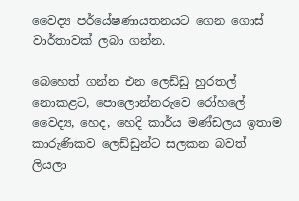වෛද්‍ය පර්යේෂණායතනයට ගෙන ගොස් වාර්තාවක් ලබා ගන්න.

බෙහෙත් ගන්න එන ලෙඩ්ඩු හුරතල් නොකළට, පොලොන්නරුවෙ රෝහලේ වෛද්‍ය, හෙද, හෙදි කාර්ය මණ්ඩලය ඉතාම කාරුණිකව ලෙඩ්ඩුන්ට සලකන බවත් ලියලා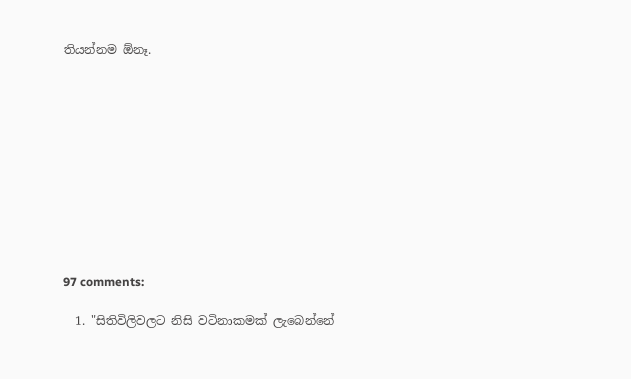තියන්නම ඕනෑ.











97 comments:

  1. "සිතිවිලිවලට නිසි වටිනාකමක් ලැබෙන්නේ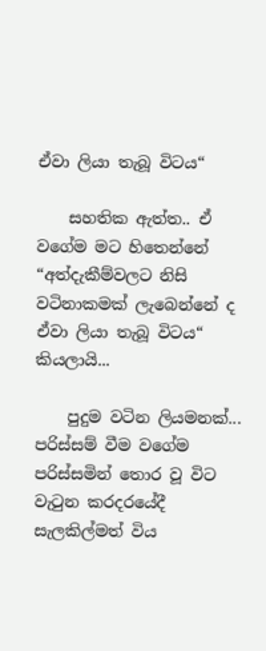ඒවා ලියා තැබූ විටය“

    සහතික ඇත්ත.. ඒ වගේම මට හිතෙන්නේ “අත්දැකීම්වලට නිසි වටිනාකමක් ලැබෙන්නේ ද ඒවා ලියා තැබූ විටය“ කියලායි...

    පුදුම වටින ලියමනක්... පරිස්සම් වීම වගේම පරිස්සමින් තොර වූ විට වැටුන කරදරයේදී සැලකිල්මත් විය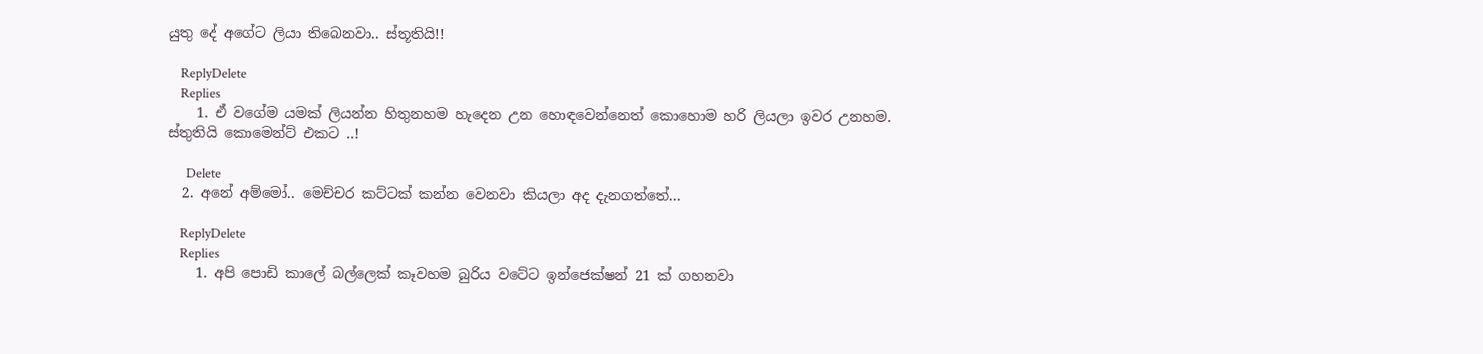යුතු දේ අගේට ලියා තිබෙනවා.. ස්තූතියි!!

    ReplyDelete
    Replies
    1. ඒ වගේම යමක් ලියන්න හිතුනහම හැදෙන උන හොඳවෙන්නෙත් කොහොම හරි ලියලා ඉවර උනහම. ස්තුතියි කොමෙන්ට් එකට ..!

      Delete
  2. අනේ අම්මෝ.. මෙච්චර කට්ටක් කන්න වෙනවා කියලා අද දැනගත්තේ...

    ReplyDelete
    Replies
    1. අපි පොඩි කාලේ බල්ලෙක් කෑවහම බුරිය වටේට ඉන්ජෙක්ෂන් 21 ක් ගහනවා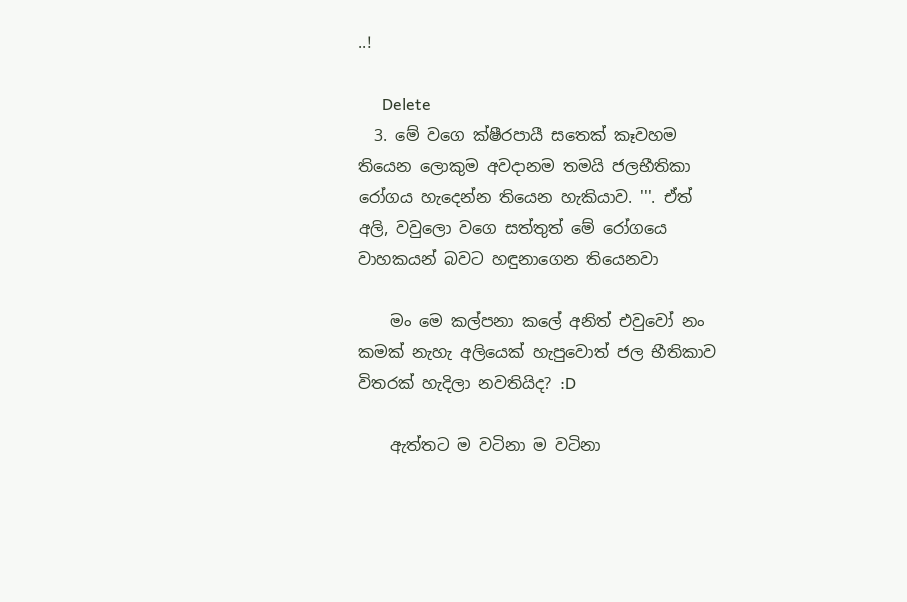..!

      Delete
  3. මේ වගෙ ක්ෂීරපායී සතෙක් කෑවහම තියෙන ලොකුම අවදානම තමයි ජලභීතිකා රෝගය හැදෙන්න තියෙන හැකියාව. '''. ඒත් අලි, වවුලො වගෙ සත්තුත් මේ රෝගයෙ වාහකයන් බවට හඳුනාගෙන තියෙනවා

    මං මෙ කල්පනා කලේ අනිත් එවුවෝ නං කමක් නැහැ අලියෙක් හැපුවොත් ජල භීතිකාව විතරක් හැදිලා නවතියිද? :D

    ඇත්තට ම වටිනා ම වටිනා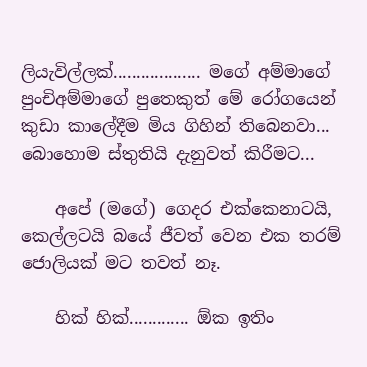ලියැවිල්ලක්................... මගේ අම්මාගේ පුංචිඅම්මාගේ පුතෙකුත් මේ රෝගයෙන් කුඩා කාලේදීම මිය ගිහින් තිබෙනවා... බොහොම ස්තුතියි දැනුවත් කිරීමට...

    අපේ (මගේ) ගෙදර එක්කෙනාටයි, කෙල්ලටයි බයේ ජීවත් වෙන එක තරම් ජොලියක් මට තවත් නෑ.

    හික් හික්............. ඕක ඉතිං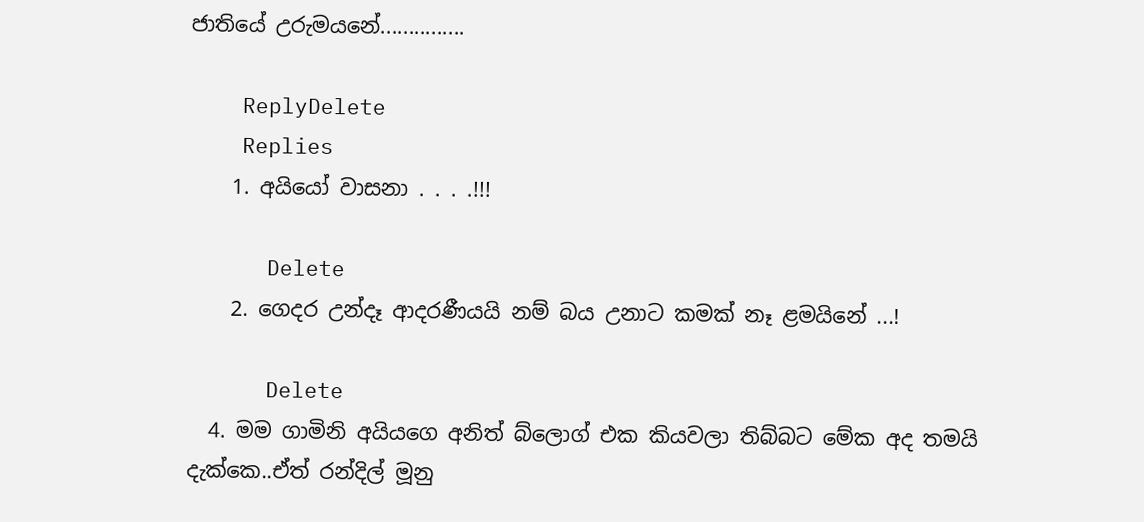ජාතියේ උරුමයනේ...............

    ReplyDelete
    Replies
    1. අයියෝ වාසනා . . . .!!!

      Delete
    2. ගෙදර උන්දෑ ආදරණීයයි නම් බය උනාට කමක් නෑ ළමයිනේ ...!

      Delete
  4. මම ගාමිනි අයියගෙ අනිත් බ්ලොග් එක කියවලා තිබ්බට මේක අද තමයි දැක්කෙ..ඒත් රන්දිල් මූනු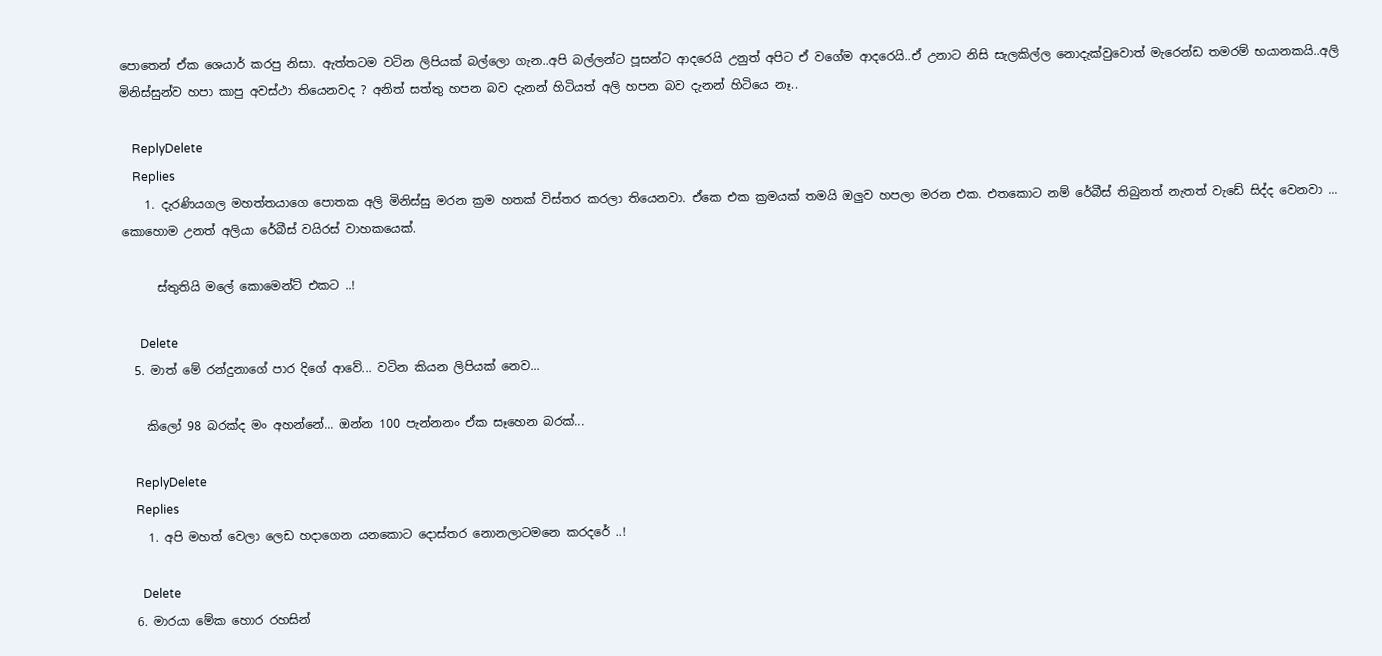පොතෙන් ඒක ශෙයාර් කරපු නිසා. ඇත්තටම වටින ලිපියක් බල්ලො ගැන..අපි බල්ලන්ට පූසන්ට ආදරෙයි උනුත් අපිට ඒ වගේම ආදරෙයි..ඒ උනාට නිසි සැලකිල්ල නොදැක්වුවොත් මැරෙන්ඩ තමරම් භයානකයි..අලි මිනිස්සුන්ව හපා කාපු අවස්ථා තියෙනවද ? අනිත් සත්තු හපන බව දැනන් හිටියත් අලි හපන බව දැනන් හිටියෙ නෑ..

    ReplyDelete
    Replies
    1. දැරණියගල මහත්තයාගෙ පොතක අලි මිනිස්සු මරන ක්‍රම හතක් විස්තර කරලා තියෙනවා. ඒකෙ එක ක්‍රමයක් තමයි ඔලුව හපලා මරන එක. එතකොට නම් රේබීස් තිබුනත් නැතත් වැඩේ සිද්ද වෙනවා ... කොහොම උනත් අලියා රේබීස් වයිරස් වාහකයෙක්.

      ස්තුතියි මලේ කොමෙන්ට් එකට ..!

      Delete
  5. මාත් මේ රන්දුනාගේ පාර දිගේ ආවේ... වටින කියන ලිපියක් නෙව...

    කිලෝ 98 බරක්ද මං අහන්නේ... ඔන්න 100 පැන්නනං ඒක සෑහෙන බරක්...

    ReplyDelete
    Replies
    1. අපි මහත් වෙලා ලෙඩ හදාගෙන යනකොට දොස්තර නොනලාටමනෙ කරදරේ ..!

      Delete
  6. මාරයා මේක හොර රහසින්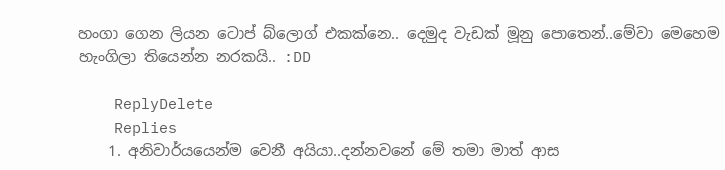හංගා ගෙන ලියන ටොප් බ්ලොග් එකක්නෙ.. දෙමුද වැඩක් මූනු පොතෙන්..මේවා මෙහෙම හැංගිලා තියෙන්න නරකයි.. :DD

    ReplyDelete
    Replies
    1. අනිවාර්යයෙන්ම වෙනී අයියා..දන්නවනේ මේ තමා මාත් ආස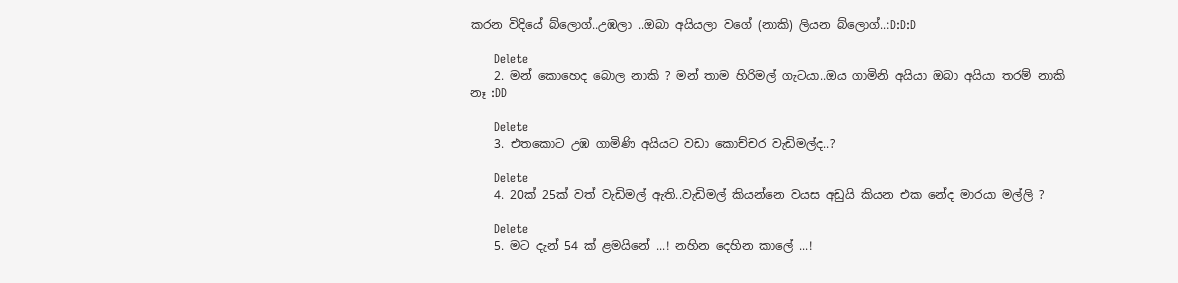කරන විදියේ බ්ලොග්..උඹලා ..ඔබා අයියලා වගේ (නාකි) ලියන බ්ලොග්..:D:D:D

      Delete
    2. මන් කොහෙද බොල නාකි ? මන් තාම හිරිමල් ගැටයා..ඔය ගාමිනි අයියා ඔබා අයියා තරම් නාකි නෑ :DD

      Delete
    3. එතකොට උඹ ගාමිණි අයියට වඩා කොච්චර වැඩිමල්ද..?

      Delete
    4. 20ක් 25ක් වත් වැඩිමල් ඇති..වැඩිමල් කියන්නෙ වයස අඩුයි කියන එක නේද මාරයා මල්ලි ?

      Delete
    5. මට දැන් 54 ක් ළමයිනේ ...! නහින දෙහින කාලේ ...!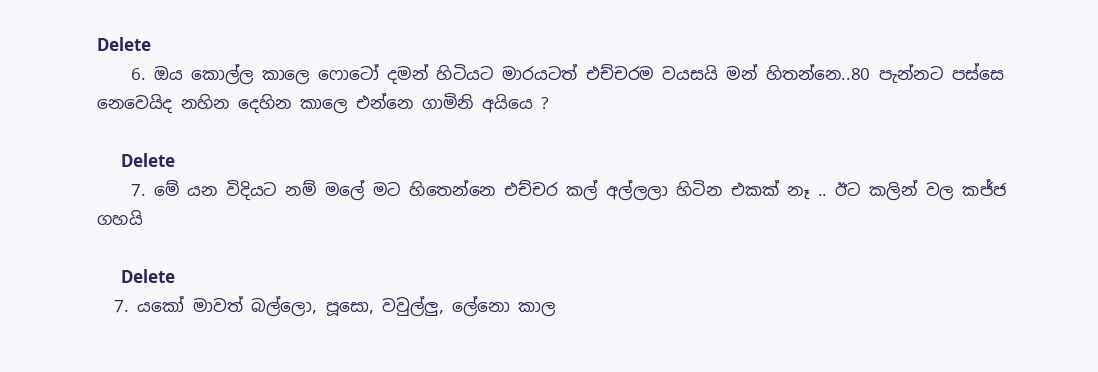Delete
    6. ඔය කොල්ල කාලෙ ෆොටෝ දමන් හිටියට මාරයටත් එච්චරම වයසයි මන් හිතන්නෙ..80 පැන්නට පස්සෙ නෙවෙයිද නහින දෙහින කාලෙ එන්නෙ ගාමිනි අයියෙ ?

      Delete
    7. මේ යන විදියට නම් මලේ මට හිතෙන්නෙ එච්චර කල් අල්ලලා හිටින එකක් නෑ .. ඊට කලින් වල කජ්ජ ගහයි

      Delete
  7. යකෝ මාවත් බල්ලො, පූසො, වවුල්ලු, ලේනො කාල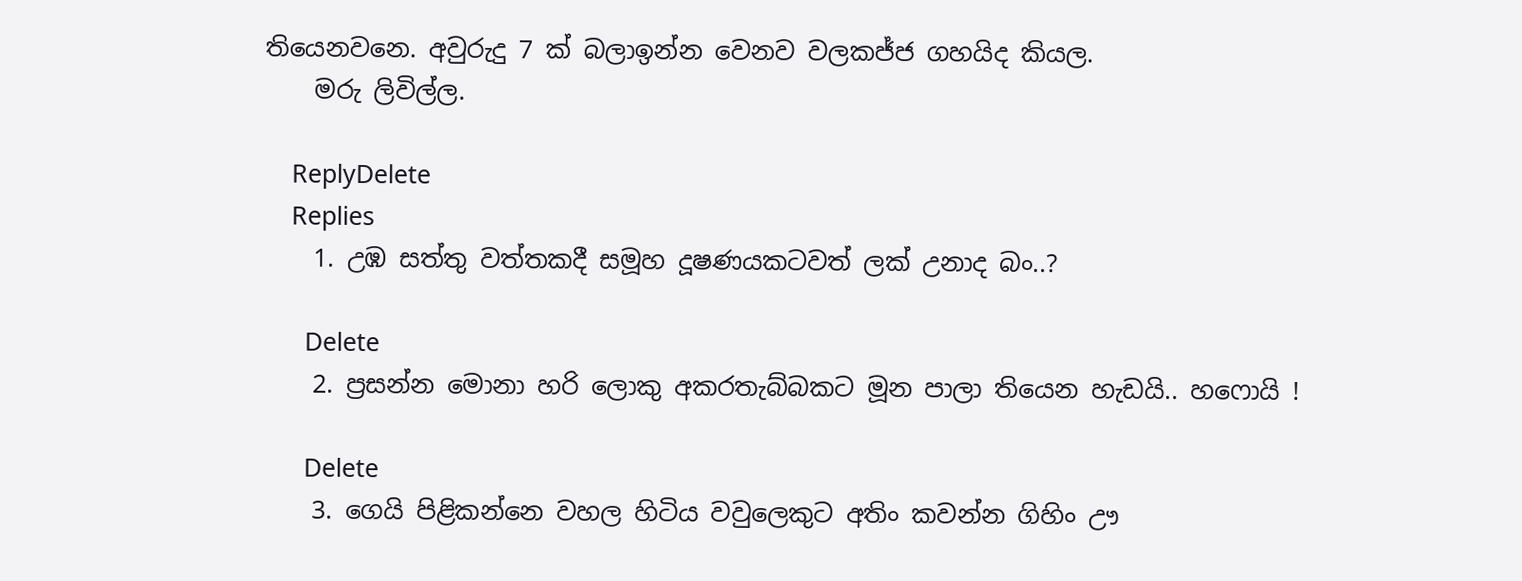තියෙනවනෙ. අවුරුදු 7 ක් බලාඉන්න වෙනව වලකජ්ජ ගහයිද කියල.
    මරු ලිවිල්ල.

    ReplyDelete
    Replies
    1. උඹ සත්තු වත්තකදී සමූහ දූෂණයකටවත් ලක් උනාද බං..?

      Delete
    2. ප්‍රසන්න මොනා හරි ලොකු අකරතැබ්බකට මූන පාලා තියෙන හැඩයි.. හෆොයි !

      Delete
    3. ගෙයි පිළික‍න්නෙ වහල හිටිය වවුලෙකුට අතිං කවන්න ගිහිං ඌ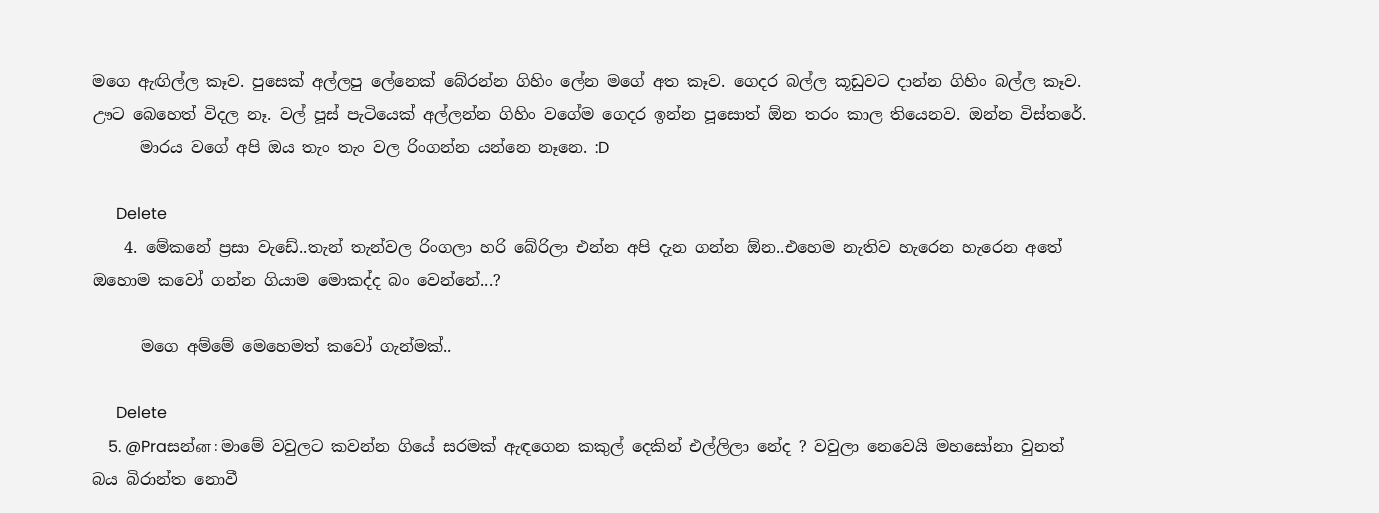මගෙ ඇඟිල්ල කෑව. පුසෙක් අල්ලපු ලේනෙක් බේරන්න ගිහිං ලේන මගේ අත කෑව. ගෙදර බල්ල කූඩුවට දාන්න ගිහිං බල්ල කෑව. ඌට බෙහෙත් විදල නෑ. වල් පූස් පැටියෙක් අල්ලන්න ගිහිං වගේම ගෙදර ඉන්න පූසොත් ඕන තරං කාල තියෙනව. ඔන්න විස්තරේ.
      මාරය වගේ අපි ඔය තැං තැං වල රිංගන්න යන්නෙ නෑනෙ. :D

      Delete
    4. මේකනේ ප්‍රසා වැඩේ..තැන් තැන්වල රිංගලා හරි බේරිලා එන්න අපි දැන ගන්න ඕන..එහෙම නැතිව හැරෙන හැරෙන අතේ ඔහොම කවෝ ගන්න ගියාම මොකද්ද බං වෙන්නේ...?

      මගෙ අම්මේ මෙහෙමත් කවෝ ගැන්මක්..

      Delete
    5. @Praසන්ன : මාමේ වවුලට කවන්න ගියේ සරමක් ඇඳගෙන කකුල් දෙකින් එල්ලිලා නේද ? වවුලා නෙවෙයි මහසෝනා වුනත් බය බිරාන්ත නොවී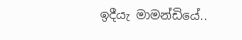ඉදීයැ මාමන්ඩියේ..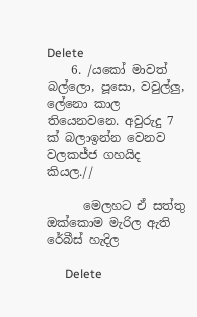Delete
    6. /යකෝ මාවත් බල්ලො, පූසො, වවුල්ලු, ලේනො කාල තියෙනවනෙ. අවුරුදු 7 ක් බලාඉන්න වෙනව වලකජ්ජ ගහයිද කියල.//

      මෙලහට ඒ සත්තු ඔක්කොම මැරිල ඇති රේබීස් හැදිල

      Delete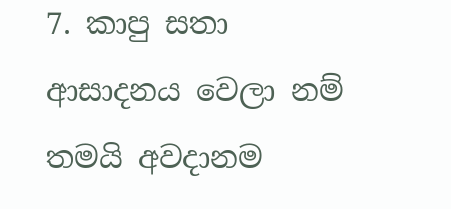7. කාපු සතා ආසාදනය වෙලා නම් තමයි අවදානම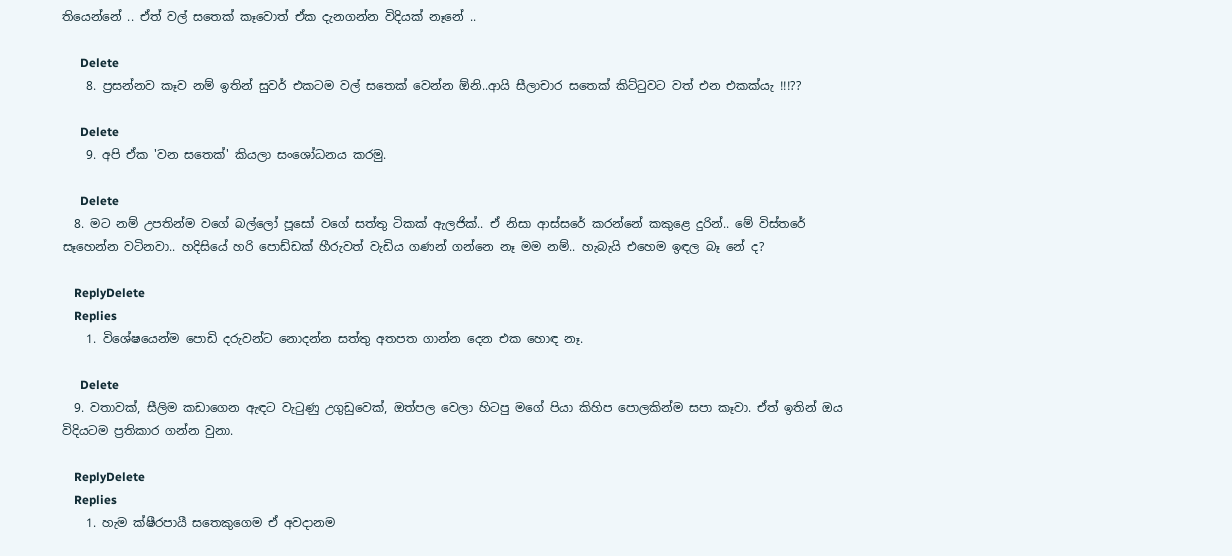තියෙන්නේ .. ඒත් වල් සතෙක් කෑවොත් ඒක දැනගන්න විදියක් නෑනේ ..

      Delete
    8. ප්‍රසන්නව කෑව නම් ඉතින් සුවර් එකටම වල් සතෙක් වෙන්න ඕනි..ආයි සීලාචාර සතෙක් කිට්ටුවට වත් එන එකක්යැ !!!??

      Delete
    9. අපි ඒක 'වන සතෙක්' කියලා සංශෝධනය කරමු.

      Delete
  8. මට නම් උපතින්ම වගේ බල්ලෝ පූසෝ වගේ සත්තු ටිකක් ඇලජික්.. ඒ නිසා ආස්සරේ කරන්නේ කකුළෙ දුරින්.. මේ විස්තරේ සෑහෙන්න වටිනවා.. හදිසියේ හරි පොඩ්ඩක් හීරුවත් වැඩිය ගණන් ගන්නෙ නෑ මම නම්.. හැබැයි එහෙම ඉඳල බෑ නේ ද?

    ReplyDelete
    Replies
    1. විශේෂයෙන්ම පොඩි දරුවන්ට නොදන්න සත්තු අතපත ගාන්න දෙන එක හොඳ නෑ.

      Delete
  9. වතාවක්, සීලිම කඩාගෙන ඇඳට වැටුණු උගුඩුවෙක්, ඔත්පල වෙලා හිටපු මගේ පියා කිහිප පොලකින්ම සපා කෑවා. ඒත් ඉතින් ඔය විදියටම ප්‍රතිකාර ගන්න වුනා.

    ReplyDelete
    Replies
    1. හැම ක්ෂීරපායී සතෙකුගෙම ඒ අවදානම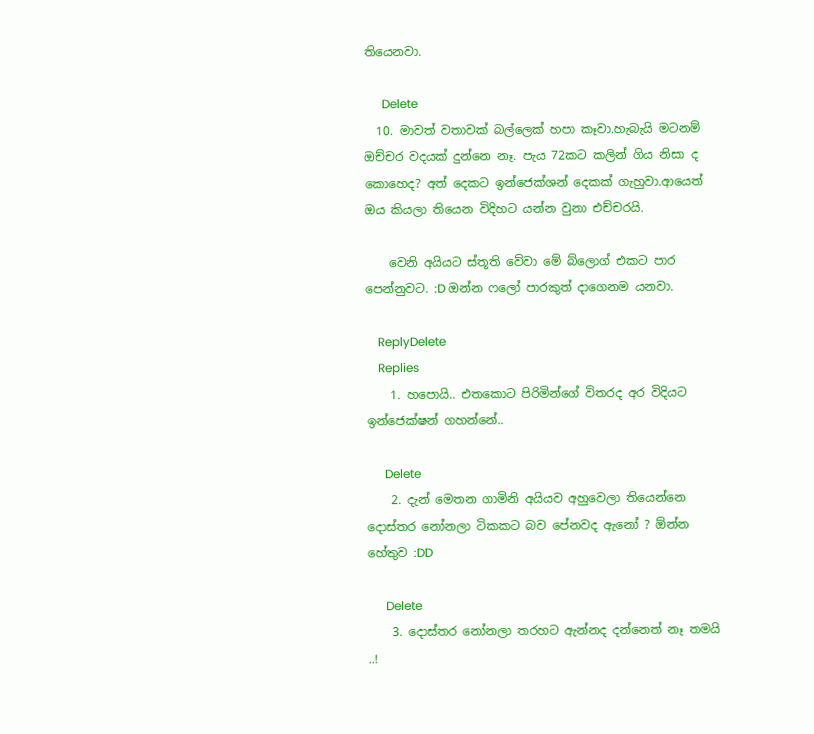තියෙනවා.

      Delete
  10. මාවත් වතාවක් බල්ලෙක් හපා කෑවා.හැබැයි මටනම් ඔච්චර වදයක් දුන්නෙ නෑ. පැය 72කට කලින් ගිය නිසා ද කොහෙද? අත් දෙකට ඉන්ජෙක්ශන් දෙකක් ගැහුවා.ආයෙත් ඔය කියලා තියෙන විදිහට යන්න වුනා එච්චරයි.

    වෙනි අයියට ස්තූති වේවා මේ බ්ලොග් එකට පාර පෙන්නුවට. :D ඔන්න ෆලෝ පාරකුත් දාගෙනම යනවා.

    ReplyDelete
    Replies
    1. හපොයි.. එතකොට පිරිමින්ගේ විතරද අර විදියට ඉන්ජෙක්ෂන් ගහන්නේ..

      Delete
    2. දැන් මෙතන ගාමිනි අයියව අහුවෙලා තියෙන්නෙ දොස්තර නෝනලා ටිකකට බව පේනවද ඇනෝ ? ඕන්න හේතුව :DD

      Delete
    3. දොස්තර නෝනලා තරහට ඇන්නද දන්නෙත් නෑ තමයි ..!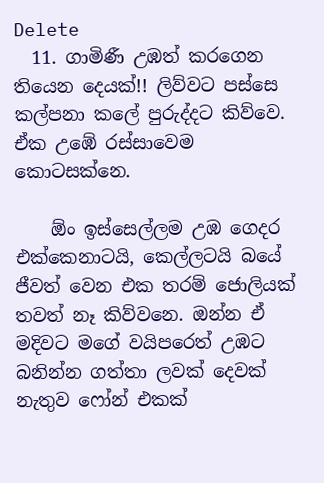Delete
  11. ගාමිණී උඹත් කරගෙන තියෙන දෙයක්!! ලිව්වට පස්සෙ කල්පනා කලේ පුරුද්දට කිව්වෙ. ඒක උඹේ රස්සාවෙම කොටසක්නෙ.

    ඕං ඉස්සෙල්ලම උඹ ගෙදර එක්කෙනාටයි, කෙල්ලටයි බයේ ජීවත් වෙන එක තරම් ජොලියක් තවත් නෑ කිව්වනෙ. ඔන්න ඒ මදිවට මගේ වයිපරෙත් උඹට බනින්න ගත්තා ලවක් දෙවක් නැතුව ෆෝන් එකක්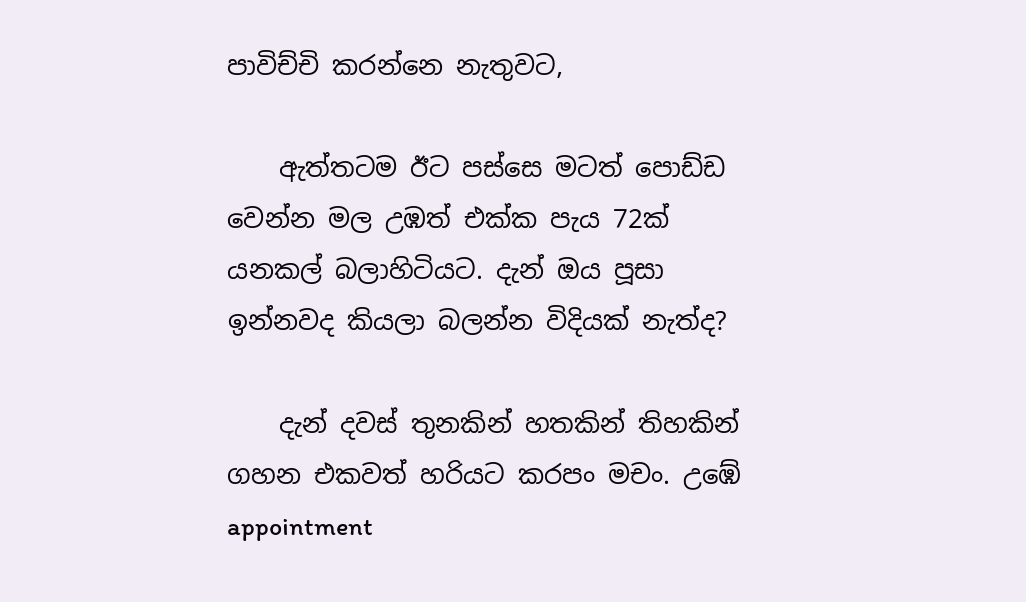පාවිච්චි කරන්නෙ නැතුවට,

    ඇත්තටම ඊට පස්සෙ මටත් පොඩ්ඩ වෙන්න මල උඹත් එක්ක පැය 72ක් යනකල් බලාහිටියට. දැන් ඔය පූසා ඉන්නවද කියලා බලන්න විදියක් නැත්ද?

    දැන් දවස් තුනකින් හතකින් තිහකින් ගහන එකවත් හරියට කරපං මචං. උඹේ appointment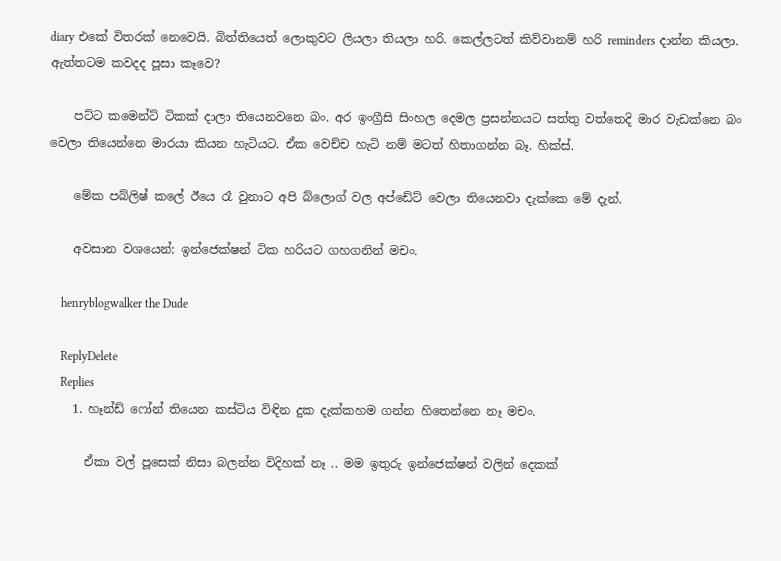diary එකේ විතරක් නෙවෙයි. බිත්තියෙත් ලොකුවට ලියලා තියලා හරි. කෙල්ලටත් කිව්වානම් හරි reminders දාන්න කියලා. ඇත්තටම කවදද පූසා කෑවෙ?

    පට්ට කමෙන්ට් ටිකක් දාලා තියෙනවනෙ බං. අර ඉංග්‍රීසි සිංහල දෙමල ප්‍රසන්නයට සත්තු වත්තෙදි මාර වැඩක්නෙ බං වෙලා තියෙන්නෙ මාරයා කියන හැටියට. ඒක වෙච්ච හැටි නම් මටත් හිතාගන්න බෑ. හික්ස්.

    මේක පබ්ලිෂ් කලේ ඊයෙ රෑ වුනාට අපි බ්ලොග් වල අප්ඩේට් වෙලා තියෙනවා දැක්කෙ මේ දැන්.

    අවසාන වශයෙන්: ඉන්ජෙක්ෂන් ටික හරියට ගහගනින් මචං.

    henryblogwalker the Dude

    ReplyDelete
    Replies
    1. හෑන්ඩ් ෆෝන් තියෙන කස්ටිය විඳින දුක දැක්කහම ගන්න හිතෙන්නෙ නෑ මචං.

      ඒකා වල් පූසෙක් නිසා බලන්න විදිහක් නෑ .. මම ඉතුරු ඉන්ජෙක්ෂන් වලින් දෙකක්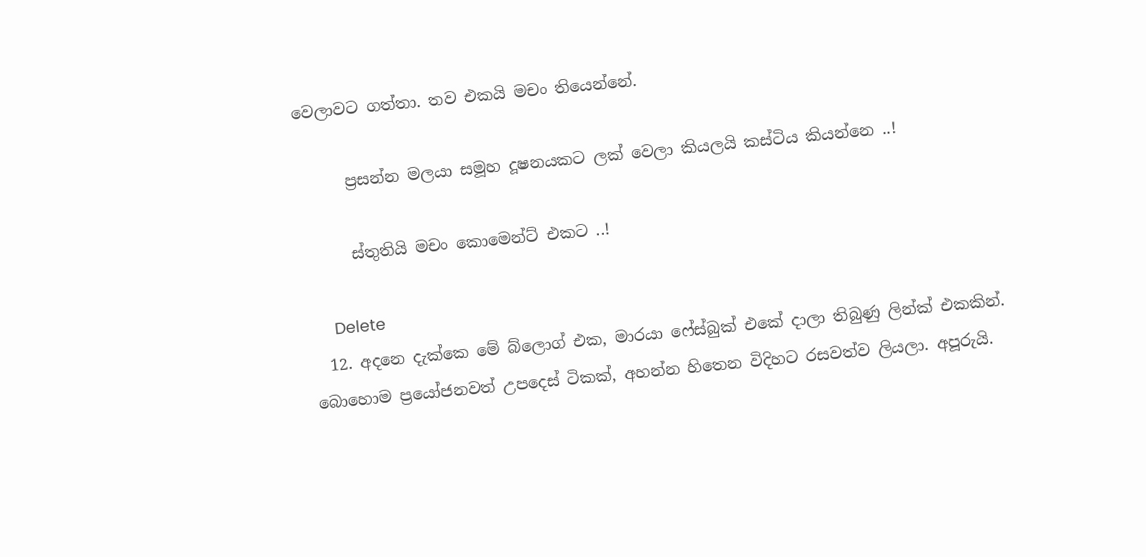වෙලාවට ගත්තා. තව එකයි මචං තියෙන්නේ.

      ප්‍රසන්න මලයා සමූහ දූෂනයකට ලක් වෙලා කියලයි කස්ටිය කියන්නෙ ..!

      ස්තුතියි මචං කොමෙන්ට් එකට ..!

      Delete
  12. අදනෙ දැක්කෙ මේ බ්ලොග් එක, මාරයා ෆේස්බුක් එකේ දාලා තිබුණු ලින්ක් එකකින්. බොහොම ප්‍රයෝජනවත් උපදෙස් ටිකක්, අහන්න හිතෙන විදිහට රසවත්ව ලියලා. අපූරුයි.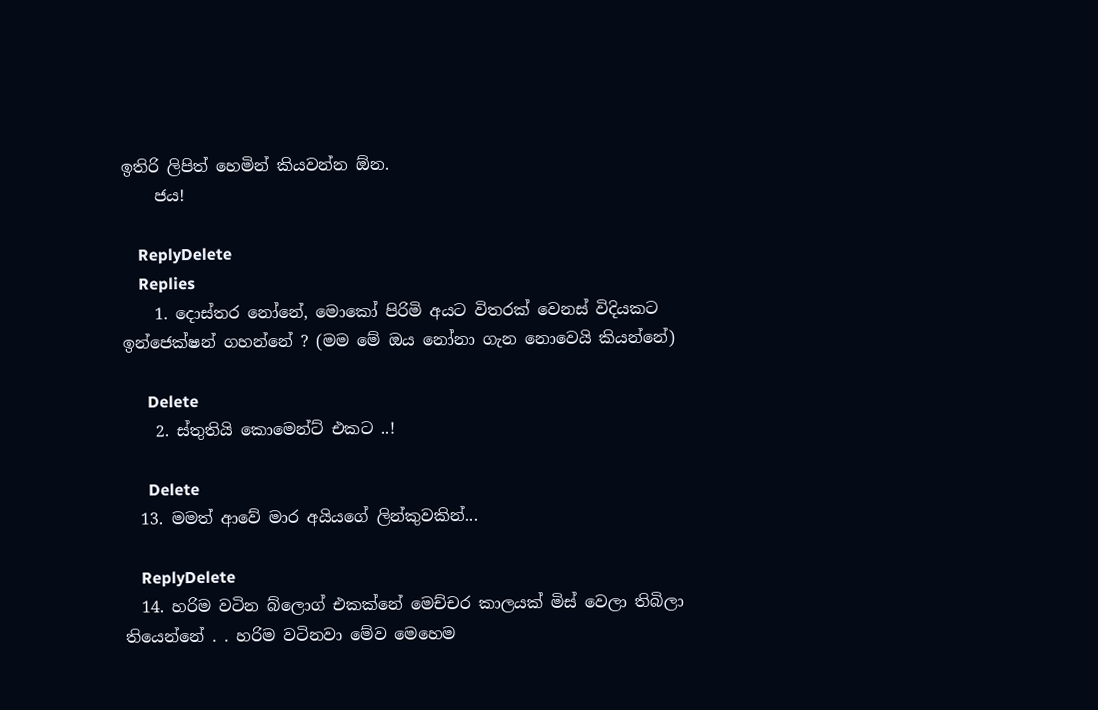ඉතිරි ලිපිත් හෙමින් කියවන්න ඕන.
    ජය!

    ReplyDelete
    Replies
    1. දොස්තර නෝනේ, මොකෝ පිරිමි අයට විතරක් වෙනස් විදියකට ඉන්ජෙක්ෂන් ගහන්නේ ? (මම මේ ඔය නෝනා ගැන නොවෙයි කියන්නේ)

      Delete
    2. ස්තුතියි කොමෙන්ට් එකට ..!

      Delete
  13. මමත් ආවේ මාර අයියගේ ලින්කුවකින්...

    ReplyDelete
  14. හරිම වටින බ්ලොග් එකක්නේ මෙච්චර කාලයක් මිස් වෙලා තිබිලා තියෙන්නේ . . හරිම වටිනවා මේව මෙහෙම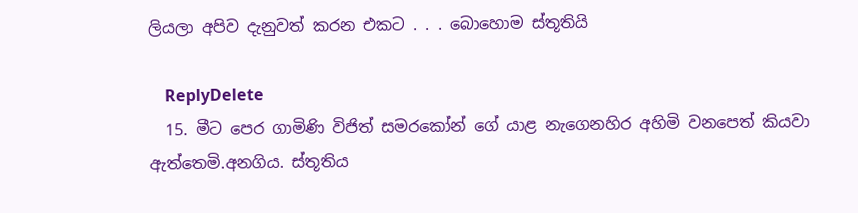ලියලා අපිව දැනුවත් කරන එකට . . . බොහොම ස්තූතියි

    ReplyDelete
  15. මීට පෙර ගාමිණි විජිත් සමරකෝන් ගේ යාළ නැගෙනහිර අහිමි වනපෙත් කියවා ඇත්තෙමි.අනගිය. ස්තූතිය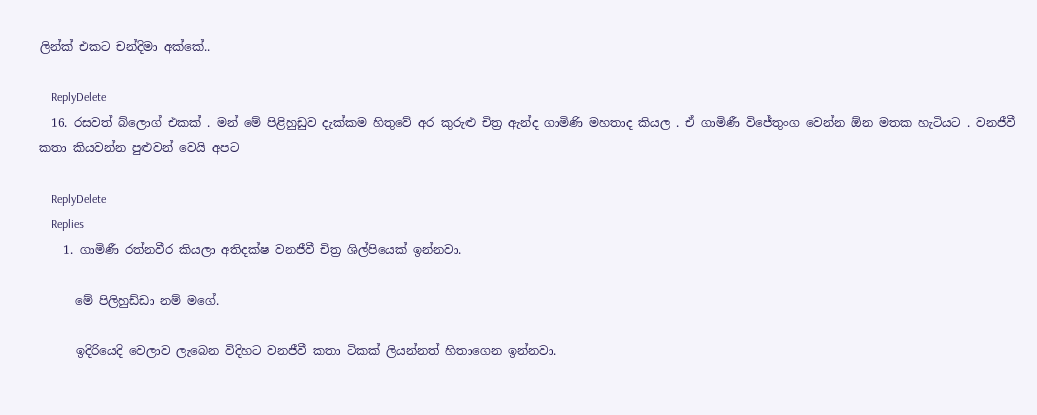ලින්ක් එකට චන්දිමා අක්කේ..

    ReplyDelete
  16. රසවත් බ්ලොග් එකක් . මන් මේ පිළිහුඩුව දැක්කම හිතුවේ අර කුරුළු චිත්‍ර ඇන්ද ගාමිණි මහතාද කියල . ඒ ගාමිණී විජේතුංග වෙන්න ඕන මතක හැටියට . වනජීවී කතා කියවන්න පුළුවන් වෙයි අපට

    ReplyDelete
    Replies
    1. ගාමිණී රත්නවීර කියලා අතිදක්ෂ වනජීවී චිත්‍ර ශිල්පියෙක් ඉන්නවා.

      මේ පිලිහුඩ්ඩා නම් මගේ.

      ඉදිරියෙදි වෙලාව ලැබෙන විදිහට වනජීවී කතා ටිකක් ලියන්නත් හිතාගෙන ඉන්නවා.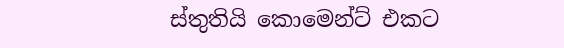ස්තුතියි කොමෙන්ට් එකට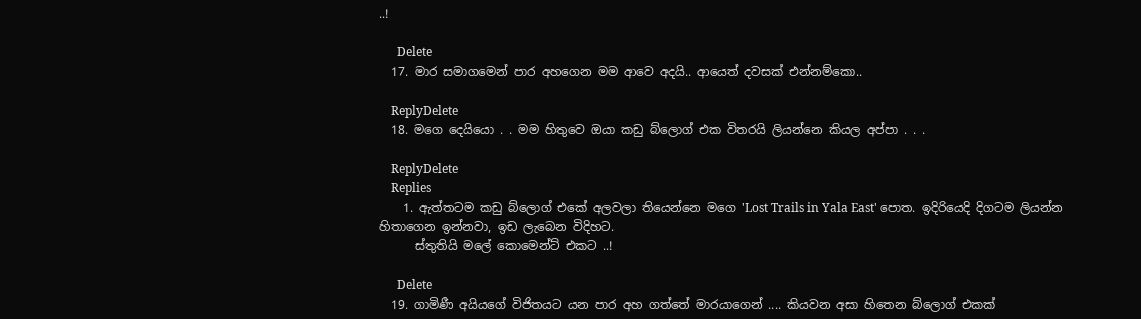..!

      Delete
  17. මාර සමාගමෙන් පාර අහගෙන මම ආවෙ අදයි.. ආයෙත් දවසක් එන්නම්කො..

    ReplyDelete
  18. මගෙ දෙයියො . . මම හිතුවෙ ඔයා කඩු බ්ලොග් එක විතරයි ලියන්නෙ කියල අප්පා . . .

    ReplyDelete
    Replies
    1. ඇත්තටම කඩු බ්ලොග් එකේ අලවලා තියෙන්නෙ මගෙ 'Lost Trails in Yala East' පොත. ඉදිරියෙදි දිගටම ලියන්න හිතාගෙන ඉන්නවා, ඉඩ ලැබෙන විදිහට.
      ස්තුතියි මලේ කොමෙන්ට් එකට ..!

      Delete
  19. ගාමිණී අයියගේ විජිතයට යන පාර අහ ගත්තේ මාරයාගෙන් .... කියවන අසා හිතෙන බ්ලොග් එකක්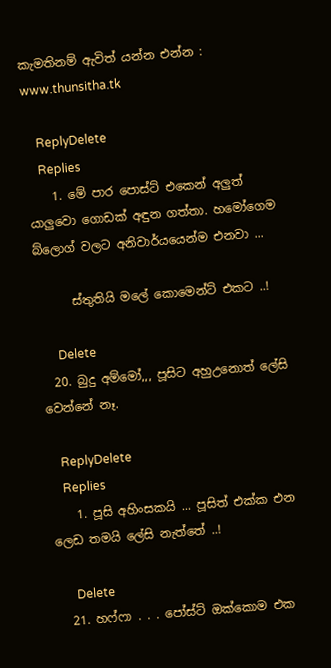කැමතිනම් ඇවිත් යන්න එන්න : www.thunsitha.tk

    ReplyDelete
    Replies
    1. මේ පාර පොස්ට් එකෙන් අලුත් යාලුවො ගොඩක් අඳුන ගත්තා. හමෝගෙම බ්ලොග් වලට අනිවාර්යයෙන්ම එනවා ...

      ස්තුතියි මලේ කොමෙන්ට් එකට ..!

      Delete
  20. බුදු අම්මෝ,,, පූසිට අහුඋනොත් ලේසි වෙන්නේ නෑ.

    ReplyDelete
    Replies
    1. පූසි අහිංසකයි ... පූසිත් එක්ක එන ලෙඩ තමයි ලේසි නැත්තේ ..!

      Delete
  21. හෆ්ෆා . . . පෝස්ට් ඔක්කොම එක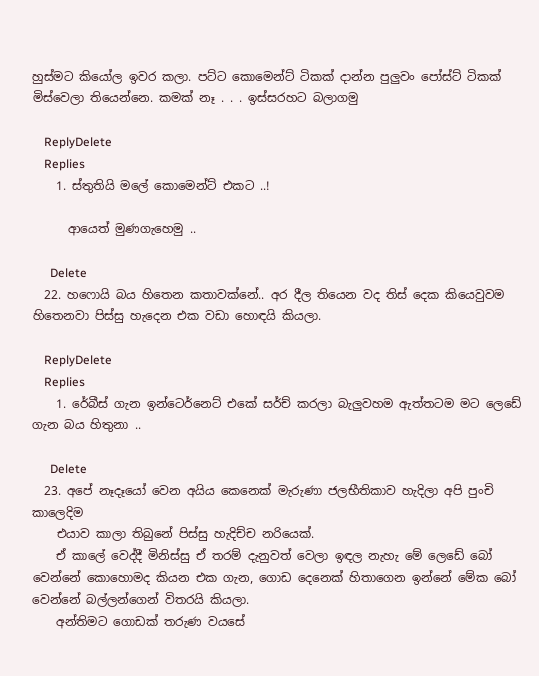හුස්මට කියෝල ඉවර කලා. පට්ට කොමෙන්ට් ටිකක් දාන්න පුලුවං පෝස්ට් ටිකක් මිස්වෙලා තියෙන්නෙ. කමක් නෑ . . . ඉස්සරහට බලාගමු

    ReplyDelete
    Replies
    1. ස්තුතියි මලේ කොමෙන්ට් එකට ..!

      ආයෙත් මුණගැහෙමු ..

      Delete
  22. හෆොයි බය හිතෙන කතාවක්නේ.. අර දීල තියෙන වද තිස් දෙක කියෙවුවම හිතෙනවා පිස්සු හැදෙන එක වඩා හොඳයි කියලා.

    ReplyDelete
    Replies
    1. රේබීස් ගැන ඉන්ටෙර්නෙට් එකේ සර්ච් කරලා බැලුවහම ඇත්තටම මට ලෙඩේ ගැන බය හිතුනා ..

      Delete
  23. අපේ නෑදෑයෝ වෙන අයිය කෙනෙක් මැරුණා ජලභීතිකාව හැදිලා අපි පුංචි කාලෙදිම
    එයාව කාලා තිබුනේ පිස්සු හැදිච්ච නරියෙක්.
    ඒ කාලේ වෙද්දී මිනිස්සු ඒ තරම් දැනුවත් වෙලා ඉඳල නැහැ මේ ලෙඩේ බෝ වෙන්නේ කොහොමද කියන එක ගැන, ගොඩ දෙනෙක් හිතාගෙන ඉන්නේ මේක බෝ වෙන්නේ බල්ලන්ගෙන් විතරයි කියලා.
    අන්තිමට ගොඩක් තරුණ වයසේ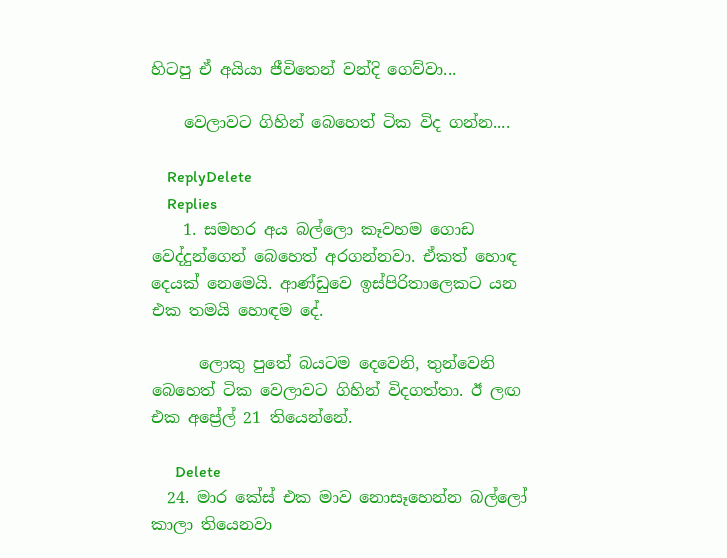හිටපු ඒ අයියා ජීවිතෙන් වන්දි ගෙව්වා...

    වෙලාවට ගිහින් බෙහෙත් ටික විද ගන්න....

    ReplyDelete
    Replies
    1. සමහර අය බල්ලො කෑවහම ගොඩ වෙද්දුන්ගෙන් බෙහෙත් අරගන්නවා. ඒකත් හොඳ දෙයක් නෙමෙයි. ආණ්ඩුවෙ ඉස්පිරිතාලෙකට යන එක තමයි හොඳම දේ.

      ලොකු පුතේ බයටම දෙවෙනි, තුන්වෙනි බෙහෙත් ටික වෙලාවට ගිහින් විදගත්තා. ඊ ලඟ එක අප්‍රේල් 21 තියෙන්නේ.

      Delete
  24. මාර කේස් එක මාව නොසෑහෙන්න බල්ලෝ කාලා තියෙනවා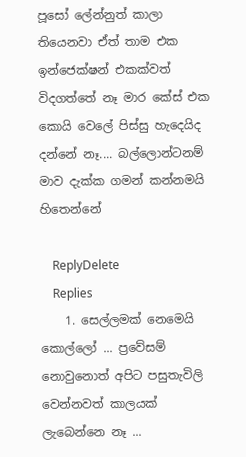පූසෝ ලේන්නුත් කාලා තියෙනවා ඒත් තාම එක ඉන්ජෙක්ෂන් එකක්වත් විදගත්තේ නෑ මාර කේස් එක කොයි වෙලේ පිස්සු හැදෙයිද දන්නේ නෑ.... බල්ලොන්ටනම් මාව දැක්ක ගමන් කන්නමයි හිතෙන්නේ

    ReplyDelete
    Replies
    1. සෙල්ලමක් නෙමෙයි කොල්ලෝ ... ප්‍රවේසම් නොවුනොත් අපිට පසුතැවිලි වෙන්නවත් කාලයක් ලැබෙන්නෙ නෑ ...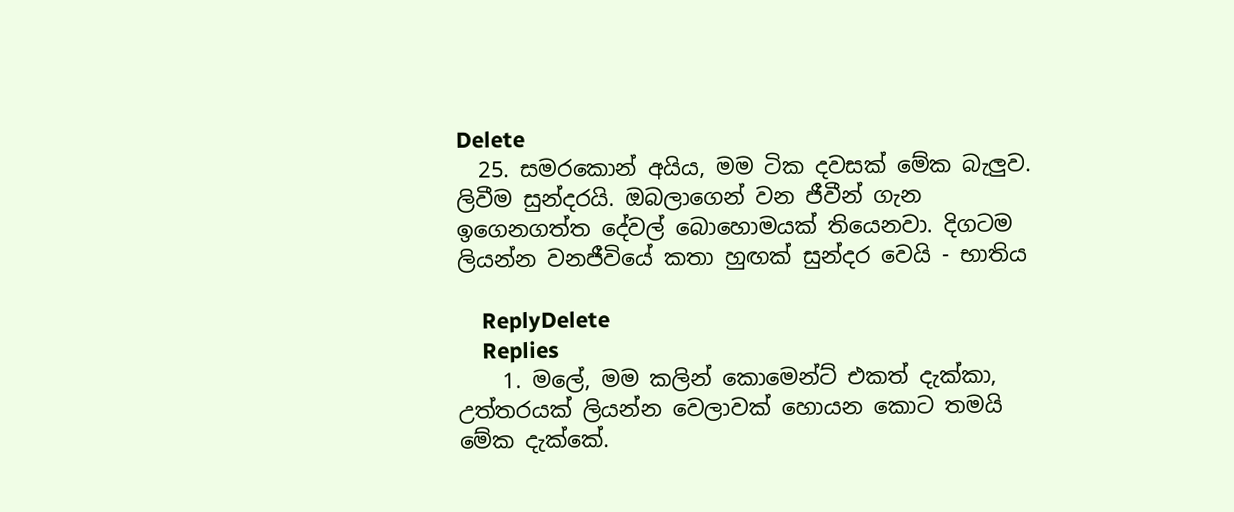Delete
  25. සමරකොන් අයිය, මම ටික දවසක් මේක බැලුව. ලිවීම සුන්දරයි. ඔබලාගෙන් වන ජීවීන් ගැන ඉගෙනගත්ත දේවල් බොහොමයක් තියෙනවා. දිගටම ලියන්න වනජීවියේ කතා හුඟක් සුන්දර වෙයි - භාතිය

    ReplyDelete
    Replies
    1. මලේ, මම කලින් කොමෙන්ට් එකත් දැක්කා, උත්තරයක් ලියන්න වෙලාවක් හොයන කොට තමයි මේක දැක්කේ.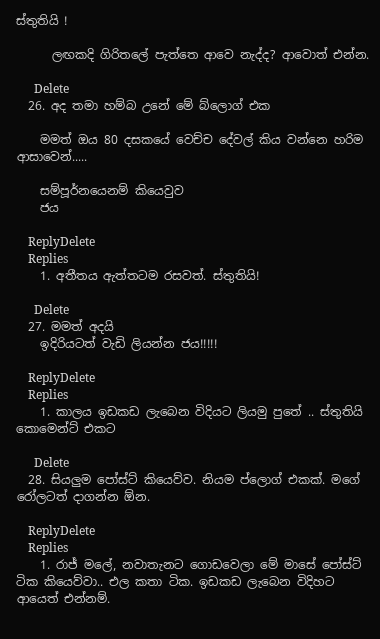ස්තුතියි !

      ලඟකදි ගිරිතලේ පැත්තෙ ආවෙ නැද්ද? ආවොත් එන්න.

      Delete
  26. අද තමා හම්බ උනේ මේ බ්ලොග් එක

    මමත් ඔය 80 දසකයේ වෙච්ච දේවල් කිය වන්නෙ හරිම ආසාවෙන්.....

    සම්පූර්නයෙනම් කියෙවුව
    ජය

    ReplyDelete
    Replies
    1. අතීතය ඇත්තටම රසවත්. ස්තුතියි!

      Delete
  27. මමත් අදයි
    ඉදිරියටත් වැඩි ලියන්න ජය!!!!!

    ReplyDelete
    Replies
    1. කාලය ඉඩකඩ ලැබෙන විදියට ලියමු පුතේ .. ස්තුතියි කොමෙන්ට් එකට

      Delete
  28. සියලුම පෝස්ට් කියෙව්ව. නියම ප්ලොග් එකක්. මගේ රෝලටත් දාගන්න ඕන.

    ReplyDelete
    Replies
    1. රාජ් මලේ, නවාතැනට ගොඩවෙලා මේ මාසේ පෝස්ට් ටික කියෙව්වා.. එල කතා ටික. ඉඩකඩ ලැබෙන විදිහට ආයෙත් එන්නම්.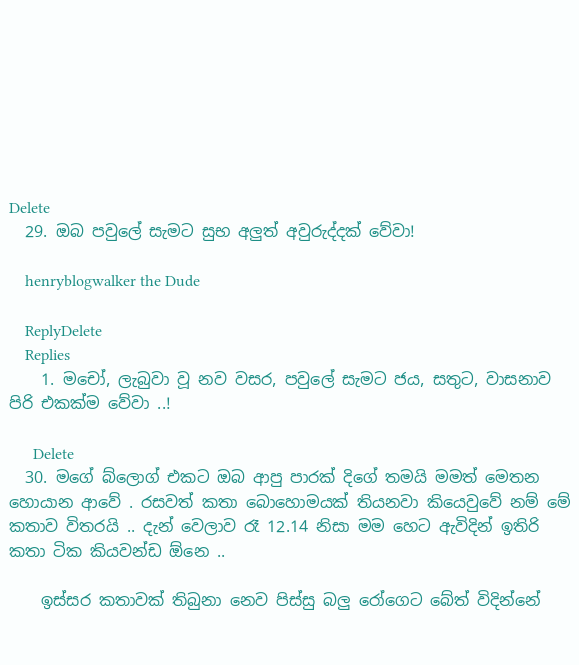Delete
  29. ඔබ පවුලේ සැමට සුභ අලුත් අවුරුද්දක් වේවා!

    henryblogwalker the Dude

    ReplyDelete
    Replies
    1. මචෝ, ලැබුවා වූ නව වසර, පවුලේ සැමට ජය, සතුට, වාසනාව පිරි එකක්ම වේවා ..!

      Delete
  30. මගේ බ්ලොග් එකට ඔබ ආපු පාරක් දිගේ තමයි මමත් මෙතන හොයාන ආවේ . රසවත් කතා බොහොමයක් තියනවා කියෙවුවේ නම් මේ කතාව විතරයි .. දැන් වෙලාව රෑ 12.14 නිසා මම හෙට ඇවිදින් ඉතිරි කතා ටික කියවන්ඩ ඕනෙ ..

    ඉස්සර කතාවක් තිබුනා නෙව පිස්සු බලු රෝගෙට බේත් විදින්නේ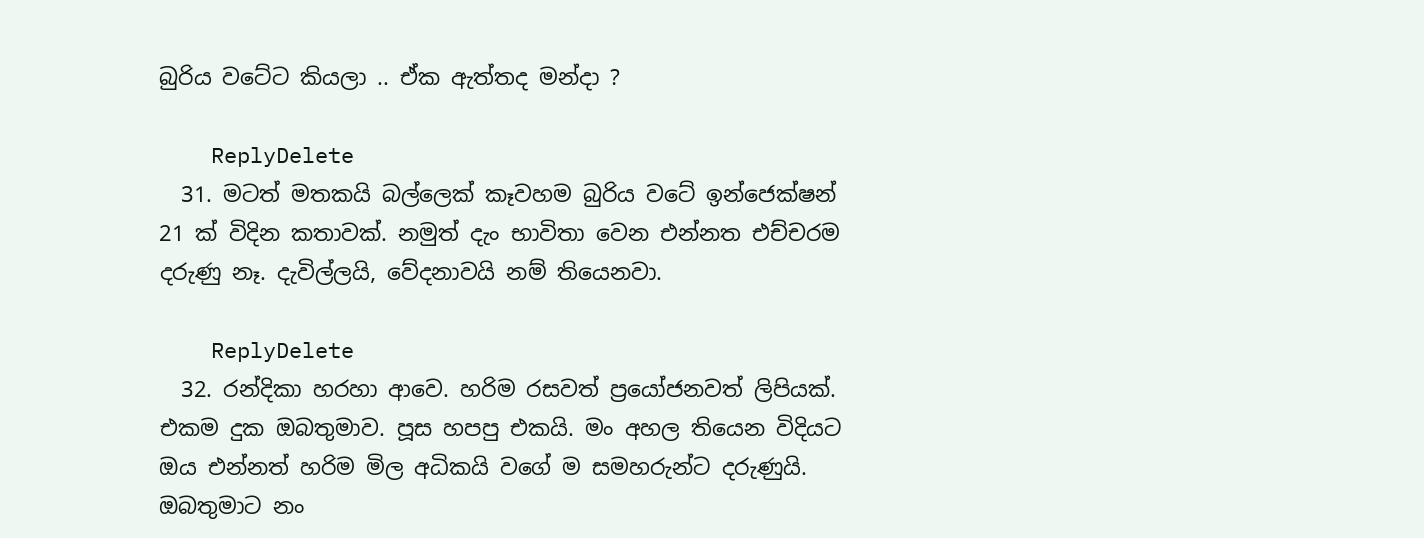බුරිය වටේට කියලා .. ඒක ඇත්තද මන්දා ?

    ReplyDelete
  31. මටත් මතකයි බල්ලෙක් කෑවහම බුරිය වටේ ඉන්ජෙක්ෂන් 21 ක් විදින කතාවක්. නමුත් දැං භාවිතා වෙන එන්නත එච්චරම දරුණු නෑ. දැවිල්ලයි, වේදනාවයි නම් තියෙනවා.

    ReplyDelete
  32. රන්දිකා හරහා ආවෙ. හරිම රසවත් ප්‍රයෝජනවත් ලිපියක්. එකම දුක ඔබතුමාව. පූස හපපු එකයි. මං අහල තියෙන විදියට ඔය එන්නත් හරිම මිල අධිකයි වගේ ම සමහරුන්ට දරුණුයි. ඔබතුමාට නං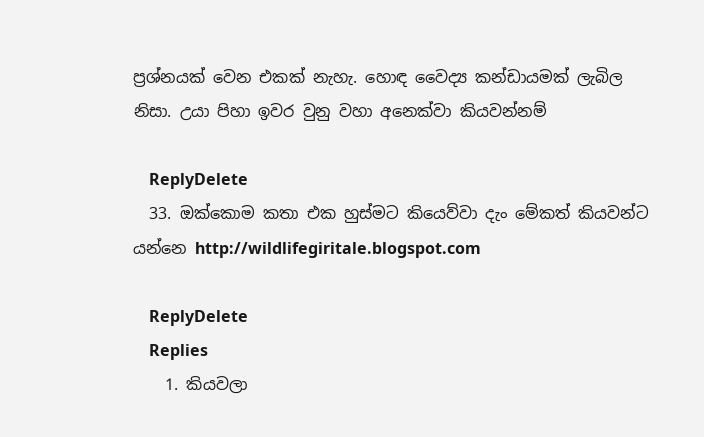ප්‍රශ්නයක් වෙන එකක් නැහැ. හොඳ වෛද්‍ය කන්ඩායමක් ලැබිල නිසා. උයා පිහා ඉවර වුනු වහා අනෙක්වා කියවන්නම්

    ReplyDelete
  33. ඔක්කොම කතා එක හුස්මට කියෙව්වා දැං මේකත් කියවන්ට යන්නෙ http://wildlifegiritale.blogspot.com

    ReplyDelete
    Replies
    1. කියවලා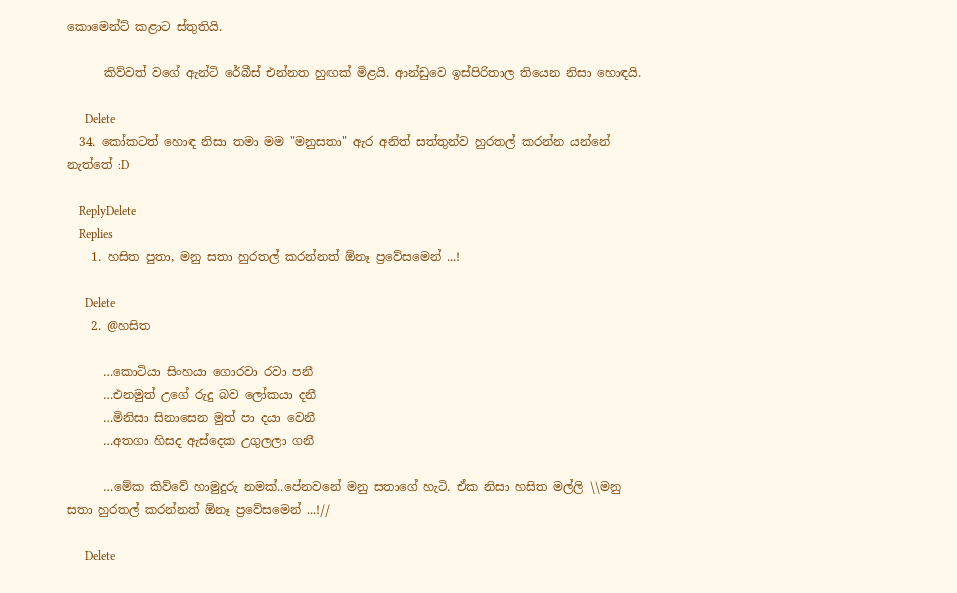කොමෙන්ට් කළාට ස්තුතියි.

      කිව්වත් වගේ ඇන්ටි රේබීස් එන්නත හුඟක් මිළයි. ආන්ඩුවෙ ඉස්පිරිතාල තියෙන නිසා හොඳයි.

      Delete
  34. කෝකටත් හොඳ නිසා තමා මම "මනුසතා" ඇර අනිත් සත්තුන්ව හුරතල් කරන්න යන්නේ නැත්තේ :D

    ReplyDelete
    Replies
    1. හසිත පුතා, මනු සතා හුරතල් කරන්නත් ඕනෑ ප්‍රවේසමෙන් ...!

      Delete
    2. @හසිත

      …කොටියා සිංහයා ගොරවා රවා පනී
      …එනමුත් උගේ රුදු බව ලෝකයා දනී
      …මිනිසා සිනාසෙන මුත් පා දයා වෙනී
      …අතගා හිසද ඇස්දෙක උගුලලා ගනී

      …මේක කිව්වේ හාමුදුරු නමක්..පේනවනේ මනු සතාගේ හැටි. ඒක නිසා හසිත මල්ලි \\මනු සතා හුරතල් කරන්නත් ඕනෑ ප්‍රවේසමෙන් ...!//

      Delete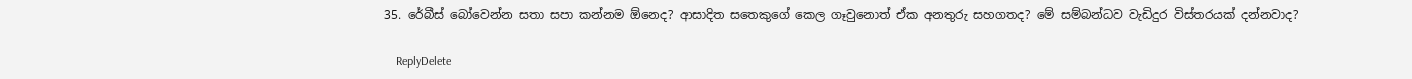35. රේබීස් බෝවෙන්න සතා සපා කන්නම ඕනෙද? ආසාදිත සතෙකුගේ කෙල ගෑවුනොත් ඒක අනතුරු සහගතද? මේ සම්බන්ධව වැඩිදුර විස්තරයක් දන්නවාද?

    ReplyDelete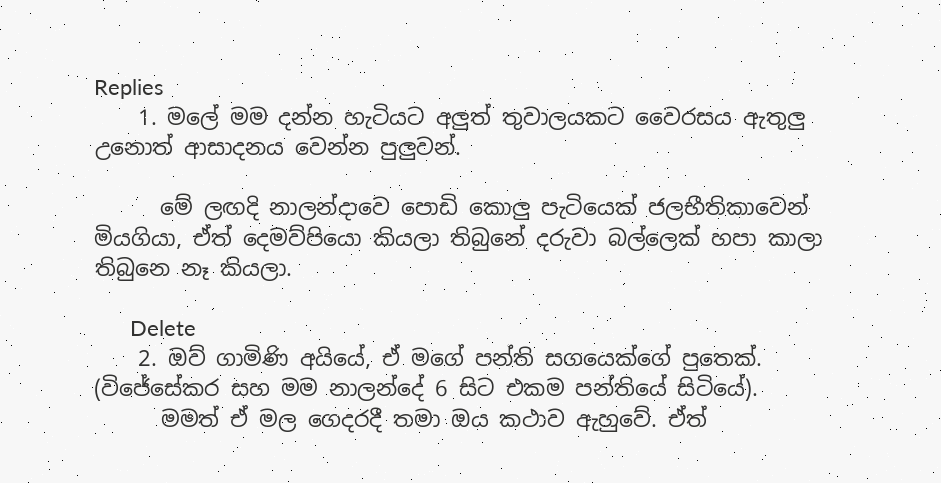Replies
    1. මලේ මම දන්න හැටියට අලුත් තුවාලයකට වෛරසය ඇතුලු උනොත් ආසාදනය වෙන්න පුලුවන්.

      මේ ලඟදි නාලන්දාවෙ පොඩි කොලු පැටියෙක් ජලභීතිකාවෙන් මියගියා, ඒත් දෙමව්පියො කියලා තිබුනේ දරුවා බල්ලෙක් හපා කාලා තිබුනෙ නෑ කියලා.

      Delete
    2. ඔව් ගාමිණි අයියේ, ඒ මගේ පන්ති සගයෙක්ගේ පුතෙක්. (විජේසේකර සහ මම නාලන්දේ 6 සිට එකම පන්තියේ සිටියේ).
      මමත් ඒ මල ගෙදරදී තමා ඔය කථාව ඇහුවේ. ඒත්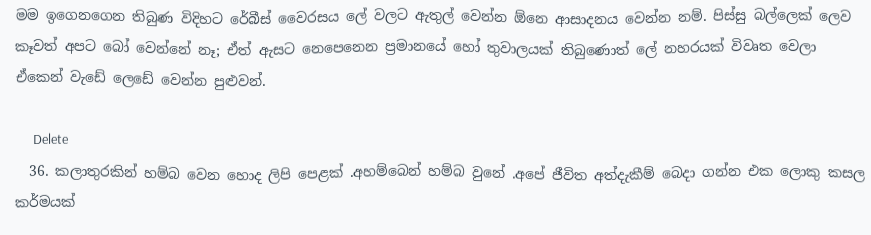මම ඉගෙනගෙන තිබුණ විදිහට රේබීස් වෛරසය ලේ වලට ඇතුල් වෙන්න ඕනෙ ආසාදනය වෙන්න නම්. පිස්සු බල්ලෙක් ලෙව කෑවත් අපට බෝ වෙන්නේ නෑ; ඒත් ඇසට නෙපෙනෙන ප්‍රමානයේ හෝ තුවාලයක් තිබුණොත් ලේ නහරයක් විවෘත වෙලා ඒකෙන් වැඩේ ලෙඩේ වෙන්න පුළුවන්.

      Delete
  36. කලාතුරකින් හම්බ වෙන හොද ලිපි පෙළක් .අහම්බෙන් හම්බ වුනේ .අපේ ජීවිත අත්දැකීම් බෙදා ගන්න එක ලොකු කසල කර්මයක්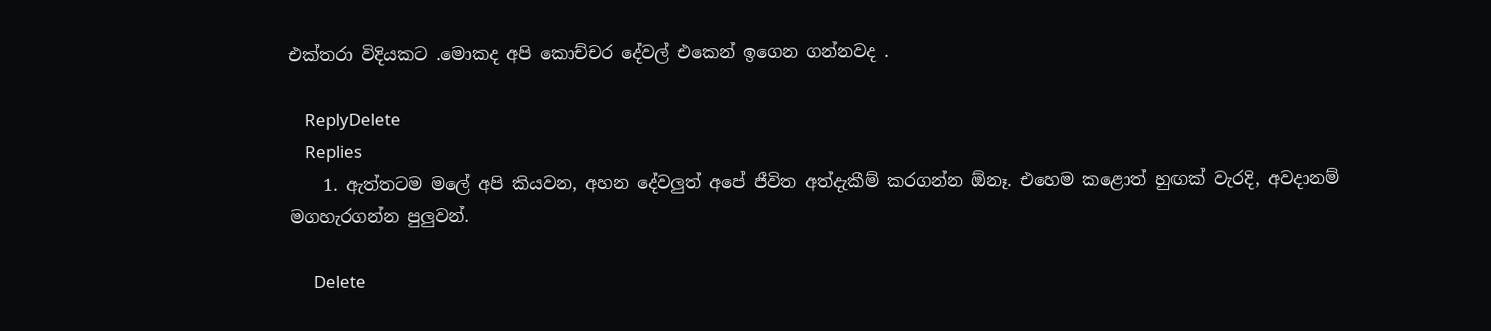එක්තරා විදියකට .මොකද අපි කොච්චර දේවල් එකෙන් ඉගෙන ගන්නවද .

    ReplyDelete
    Replies
    1. ඇත්තටම මලේ අපි කියවන, අහන දේවලුත් අපේ ජීවිත අත්දැකීම් කරගන්න ඕනෑ. එහෙම කළොත් හුඟක් වැරදි, අවදානම් මගහැරගන්න පුලුවන්.

      Delete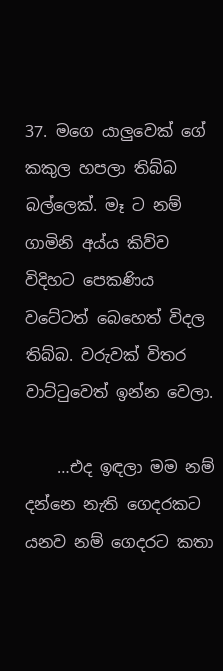37. මගෙ යාලුවෙක් ගේ කකුල හපලා තිබ්බ බල්ලෙක්. මෑ ට නම් ගාමිනි අය්ය කිව්ව විදිහට පෙකණිය වටේටත් බෙහෙත් විදල තිබ්බ. වරුවක් විතර වාට්ටුවෙත් ඉන්න වෙලා.

    …එද ඉඳලා මම නම් දන්නෙ නැති ගෙදරකට යනව නම් ගෙදරට කතා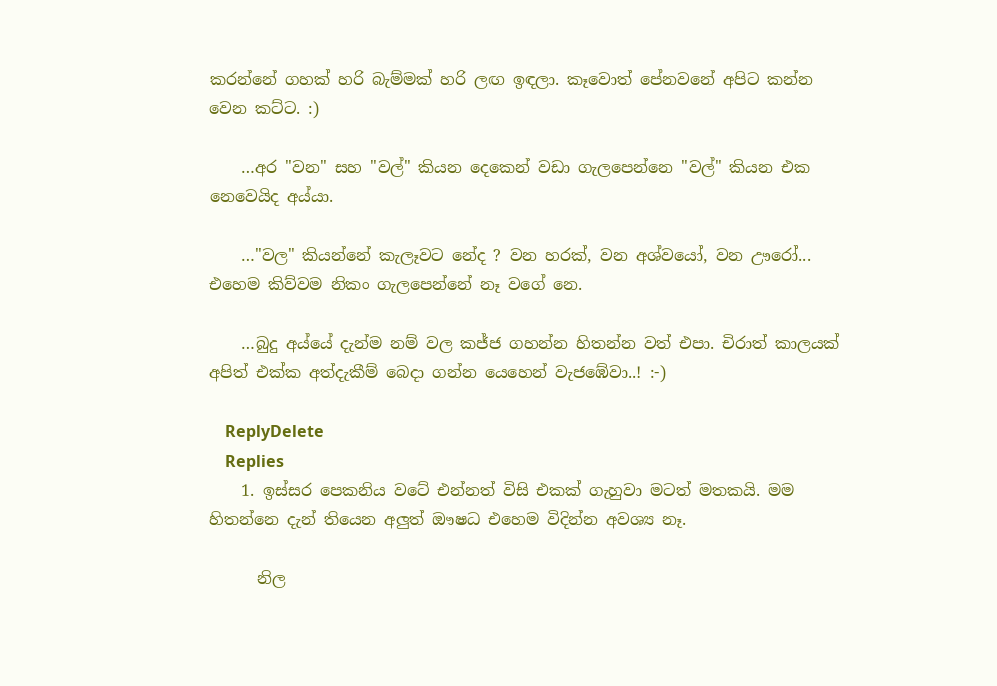කරන්නේ ගහක් හරි බැම්මක් හරි ලඟ ඉඳලා. කෑවොත් පේනවනේ අපිට කන්න වෙන කට්ට. :)

    …අර "වන" සහ "වල්" කියන දෙකෙන් වඩා ගැලපෙන්නෙ "වල්" කියන එක නෙවෙයිද අය්යා.

    …"වල" කියන්නේ කැලෑවට නේද ? වන හරක්, වන අශ්වයෝ, වන ඌරෝ... එහෙම කිව්වම නිකං ගැලපෙන්නේ නෑ වගේ නෙ.

    …බුදු අය්යේ දැන්ම නම් වල කජ්ජ ගහන්න හිතන්න වත් එපා. චිරාත් කාලයක් අපිත් එක්ක අත්දැකීම් බෙදා ගන්න යෙහෙන් වැජඹේවා..! :-)

    ReplyDelete
    Replies
    1. ඉස්සර පෙකනිය වටේ එන්නත් විසි එකක් ගැහුවා මටත් මතකයි. මම හිතන්නෙ දැන් තියෙන අලුත් ඖෂධ එහෙම විදින්න අවශ්‍ය නෑ.

      නිල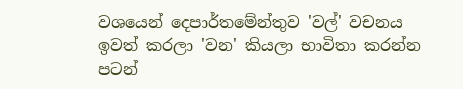වශයෙන් දෙපාර්තමේන්තුව 'වල්' වචනය ඉවත් කරලා 'වන' කියලා භාවිතා කරන්න පටන්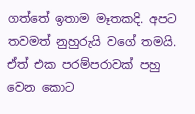ගත්තේ ඉතාම මෑතකදි. අපට තවමත් නුහුරුයි වගේ තමයි. ඒත් එක පරම්පරාවක් පහු වෙන කොට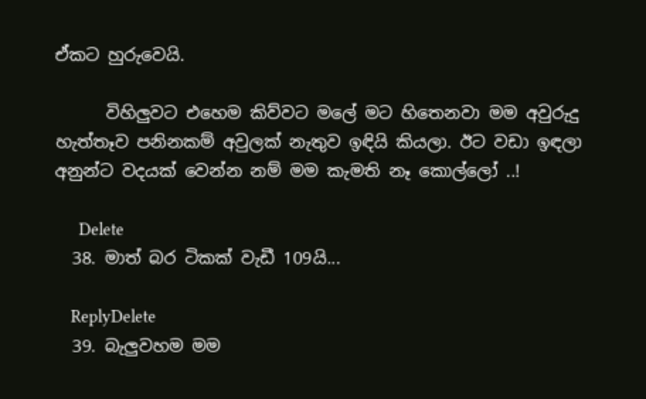ඒකට හුරුවෙයි.

      විහිලුවට එහෙම කිව්වට මලේ මට හිතෙනවා මම අවුරුදු හැත්තෑව පනිනකම් අවුලක් නැතුව ඉඳියි කියලා. ඊට වඩා ඉඳලා අනුන්ට වදයක් වෙන්න නම් මම කැමති නෑ කොල්ලෝ ..!

      Delete
  38. මාත් බර ටිකක් වැඩී 109යි...

    ReplyDelete
  39. බැලුවහම මම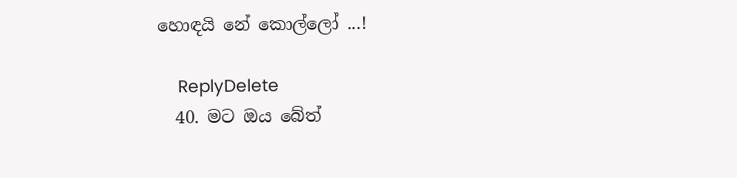හොඳයි නේ කොල්ලෝ ...!

    ReplyDelete
  40. මට ඔය බේත්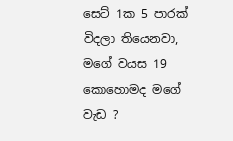සෙට් 1ක 5 පාරක් විදලා තියෙනවා, මගේ වයස 19 කොහොමද මගේ වැඩ ?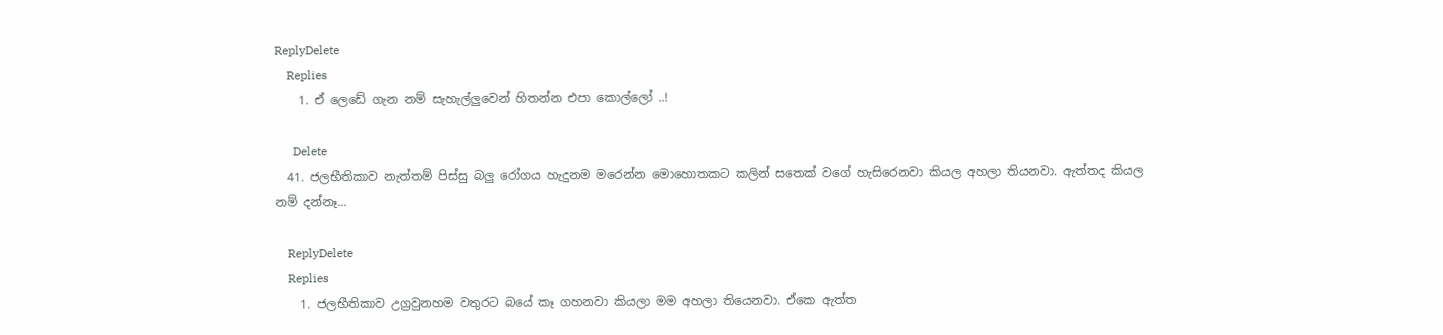ReplyDelete
    Replies
    1. ඒ ලෙඩේ ගැන නම් සැහැල්ලුවෙන් හිතන්න එපා කොල්ලෝ ..!

      Delete
  41. ජලභීතිකාව නැත්තම් පිස්සු බලු රෝගය හැදුනම මරෙන්න මොහොතකට කලින් සතෙක් වගේ හැසිරෙනවා කියල අහලා තියනවා. ඇත්තද කියල නම් දන්නෑ...

    ReplyDelete
    Replies
    1. ජලභීතිකාව උග්‍රවුනහම වතුරට බයේ කෑ ගහනවා කියලා මම අහලා තියෙනවා. ඒකෙ ඇත්ත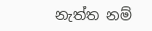නැත්ත නම්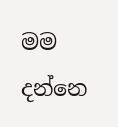මම දන්නෙ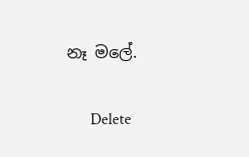නෑ මලේ.

      Delete